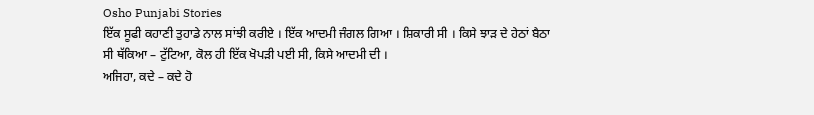Osho Punjabi Stories
ਇੱਕ ਸੂਫੀ ਕਹਾਣੀ ਤੁਹਾਡੇ ਨਾਲ ਸਾਂਝੀ ਕਰੀਏ । ਇੱਕ ਆਦਮੀ ਜੰਗਲ ਗਿਆ । ਸ਼ਿਕਾਰੀ ਸੀ । ਕਿਸੇ ਝਾੜ ਦੇ ਹੇਠਾਂ ਬੈਠਾ ਸੀ ਥੱਕਿਆ – ਟੁੱਟਿਆ, ਕੋਲ ਹੀ ਇੱਕ ਖੋਪੜੀ ਪਈ ਸੀ, ਕਿਸੇ ਆਦਮੀ ਦੀ ।
ਅਜਿਹਾ, ਕਦੇ – ਕਦੇ ਹੋ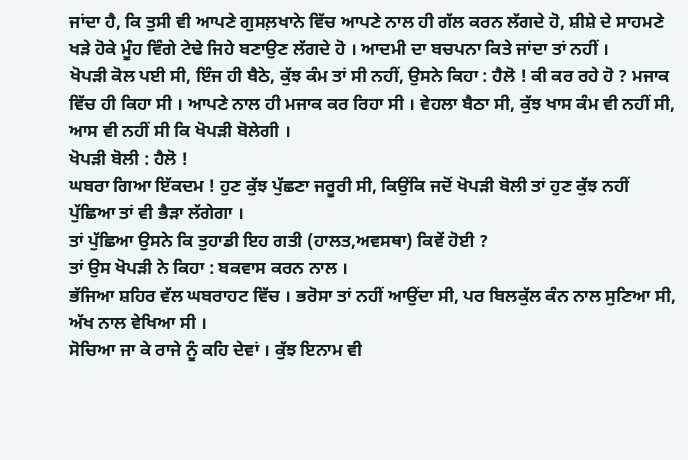ਜਾਂਦਾ ਹੈ, ਕਿ ਤੁਸੀ ਵੀ ਆਪਣੇ ਗੁਸਲ਼ਖਾਨੇ ਵਿੱਚ ਆਪਣੇ ਨਾਲ ਹੀ ਗੱਲ ਕਰਨ ਲੱਗਦੇ ਹੋ, ਸ਼ੀਸ਼ੇ ਦੇ ਸਾਹਮਣੇ ਖੜੇ ਹੋਕੇ ਮੂੰਹ ਵਿੰਗੇ ਟੇਢੇ ਜਿਹੇ ਬਣਾਉਣ ਲੱਗਦੇ ਹੋ । ਆਦਮੀ ਦਾ ਬਚਪਨਾ ਕਿਤੇ ਜਾਂਦਾ ਤਾਂ ਨਹੀਂ ।
ਖੋਪੜੀ ਕੋਲ ਪਈ ਸੀ, ਇੰਜ ਹੀ ਬੈਠੇ, ਕੁੱਝ ਕੰਮ ਤਾਂ ਸੀ ਨਹੀਂ, ਉਸਨੇ ਕਿਹਾ : ਹੈਲੋ ! ਕੀ ਕਰ ਰਹੇ ਹੋ ? ਮਜਾਕ ਵਿੱਚ ਹੀ ਕਿਹਾ ਸੀ । ਆਪਣੇ ਨਾਲ ਹੀ ਮਜਾਕ ਕਰ ਰਿਹਾ ਸੀ । ਵੇਹਲਾ ਬੈਠਾ ਸੀ, ਕੁੱਝ ਖਾਸ ਕੰਮ ਵੀ ਨਹੀਂ ਸੀ, ਆਸ ਵੀ ਨਹੀਂ ਸੀ ਕਿ ਖੋਪੜੀ ਬੋਲੇਗੀ ।
ਖੋਪੜੀ ਬੋਲੀ : ਹੈਲੋ !
ਘਬਰਾ ਗਿਆ ਇੱਕਦਮ ! ਹੁਣ ਕੁੱਝ ਪੁੱਛਣਾ ਜਰੂਰੀ ਸੀ, ਕਿਉਂਕਿ ਜਦੋਂ ਖੋਪੜੀ ਬੋਲੀ ਤਾਂ ਹੁਣ ਕੁੱਝ ਨਹੀਂ ਪੁੱਛਿਆ ਤਾਂ ਵੀ ਭੈੜਾ ਲੱਗੇਗਾ ।
ਤਾਂ ਪੁੱਛਿਆ ਉਸਨੇ ਕਿ ਤੁਹਾਡੀ ਇਹ ਗਤੀ (ਹਾਲਤ,ਅਵਸਥਾ) ਕਿਵੇਂ ਹੋਈ ?
ਤਾਂ ਉਸ ਖੋਪੜੀ ਨੇ ਕਿਹਾ : ਬਕਵਾਸ ਕਰਨ ਨਾਲ ।
ਭੱਜਿਆ ਸ਼ਹਿਰ ਵੱਲ ਘਬਰਾਹਟ ਵਿੱਚ । ਭਰੋਸਾ ਤਾਂ ਨਹੀਂ ਆਉਂਦਾ ਸੀ, ਪਰ ਬਿਲਕੁੱਲ ਕੰਨ ਨਾਲ ਸੁਣਿਆ ਸੀ, ਅੱਖ ਨਾਲ ਵੇਖਿਆ ਸੀ ।
ਸੋਚਿਆ ਜਾ ਕੇ ਰਾਜੇ ਨੂੰ ਕਹਿ ਦੇਵਾਂ । ਕੁੱਝ ਇਨਾਮ ਵੀ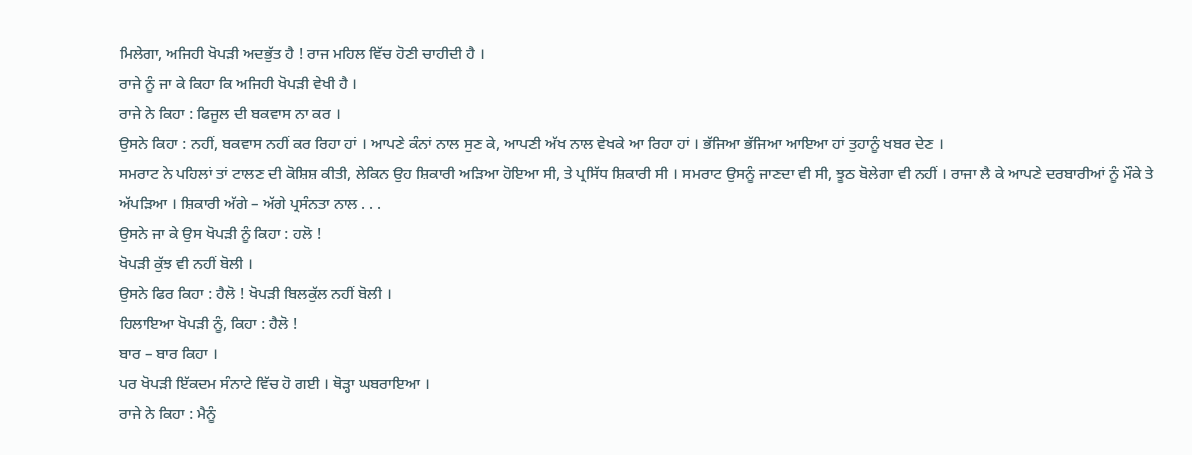ਮਿਲੇਗਾ, ਅਜਿਹੀ ਖੋਪੜੀ ਅਦਭੁੱਤ ਹੈ ! ਰਾਜ ਮਹਿਲ ਵਿੱਚ ਹੋਣੀ ਚਾਹੀਦੀ ਹੈ ।
ਰਾਜੇ ਨੂੰ ਜਾ ਕੇ ਕਿਹਾ ਕਿ ਅਜਿਹੀ ਖੋਪੜੀ ਵੇਖੀ ਹੈ ।
ਰਾਜੇ ਨੇ ਕਿਹਾ : ਫਿਜੂਲ ਦੀ ਬਕਵਾਸ ਨਾ ਕਰ ।
ਉਸਨੇ ਕਿਹਾ : ਨਹੀਂ, ਬਕਵਾਸ ਨਹੀਂ ਕਰ ਰਿਹਾ ਹਾਂ । ਆਪਣੇ ਕੰਨਾਂ ਨਾਲ ਸੁਣ ਕੇ, ਆਪਣੀ ਅੱਖ ਨਾਲ ਵੇਖਕੇ ਆ ਰਿਹਾ ਹਾਂ । ਭੱਜਿਆ ਭੱਜਿਆ ਆਇਆ ਹਾਂ ਤੁਹਾਨੂੰ ਖਬਰ ਦੇਣ ।
ਸਮਰਾਟ ਨੇ ਪਹਿਲਾਂ ਤਾਂ ਟਾਲਣ ਦੀ ਕੋਸ਼ਿਸ਼ ਕੀਤੀ, ਲੇਕਿਨ ਉਹ ਸ਼ਿਕਾਰੀ ਅੜਿਆ ਹੋਇਆ ਸੀ, ਤੇ ਪ੍ਰਸਿੱਧ ਸ਼ਿਕਾਰੀ ਸੀ । ਸਮਰਾਟ ਉਸਨੂੰ ਜਾਣਦਾ ਵੀ ਸੀ, ਝੂਠ ਬੋਲੇਗਾ ਵੀ ਨਹੀਂ । ਰਾਜਾ ਲੈ ਕੇ ਆਪਣੇ ਦਰਬਾਰੀਆਂ ਨੂੰ ਮੌਕੇ ਤੇ ਅੱਪੜਿਆ । ਸ਼ਿਕਾਰੀ ਅੱਗੇ – ਅੱਗੇ ਪ੍ਰਸੰਨਤਾ ਨਾਲ . . .
ਉਸਨੇ ਜਾ ਕੇ ਉਸ ਖੋਪੜੀ ਨੂੰ ਕਿਹਾ : ਹਲੋ !
ਖੋਪੜੀ ਕੁੱਝ ਵੀ ਨਹੀਂ ਬੋਲੀ ।
ਉਸਨੇ ਫਿਰ ਕਿਹਾ : ਹੈਲੋ ! ਖੋਪੜੀ ਬਿਲਕੁੱਲ ਨਹੀਂ ਬੋਲੀ ।
ਹਿਲਾਇਆ ਖੋਪੜੀ ਨੂੰ, ਕਿਹਾ : ਹੈਲੋ !
ਬਾਰ – ਬਾਰ ਕਿਹਾ ।
ਪਰ ਖੋਪੜੀ ਇੱਕਦਮ ਸੰਨਾਟੇ ਵਿੱਚ ਹੋ ਗਈ । ਥੋੜ੍ਹਾ ਘਬਰਾਇਆ ।
ਰਾਜੇ ਨੇ ਕਿਹਾ : ਮੈਨੂੰ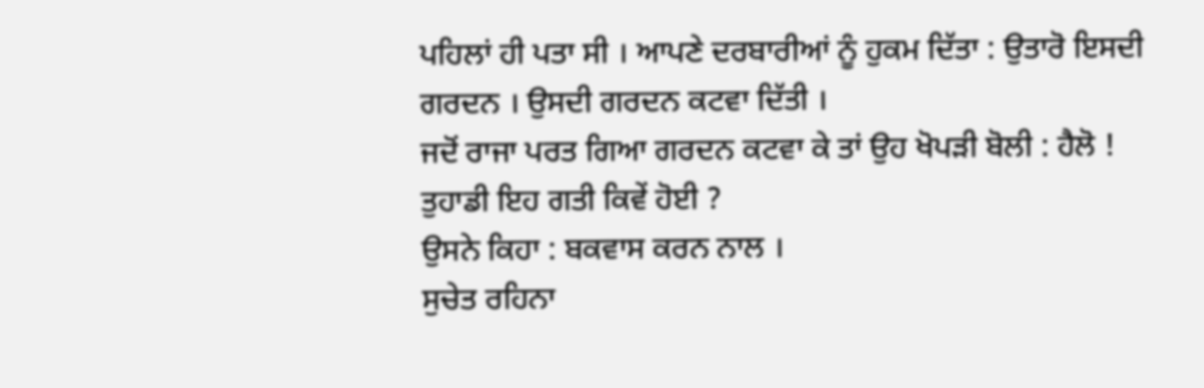ਪਹਿਲਾਂ ਹੀ ਪਤਾ ਸੀ । ਆਪਣੇ ਦਰਬਾਰੀਆਂ ਨੂੰ ਹੁਕਮ ਦਿੱਤਾ : ਉਤਾਰੋ ਇਸਦੀ ਗਰਦਨ । ਉਸਦੀ ਗਰਦਨ ਕਟਵਾ ਦਿੱਤੀ ।
ਜਦੋਂ ਰਾਜਾ ਪਰਤ ਗਿਆ ਗਰਦਨ ਕਟਵਾ ਕੇ ਤਾਂ ਉਹ ਖੋਪੜੀ ਬੋਲੀ : ਹੈਲੋ ! ਤੁਹਾਡੀ ਇਹ ਗਤੀ ਕਿਵੇਂ ਹੋਈ ?
ਉਸਨੇ ਕਿਹਾ : ਬਕਵਾਸ ਕਰਨ ਨਾਲ ।
ਸੁਚੇਤ ਰਹਿਨਾ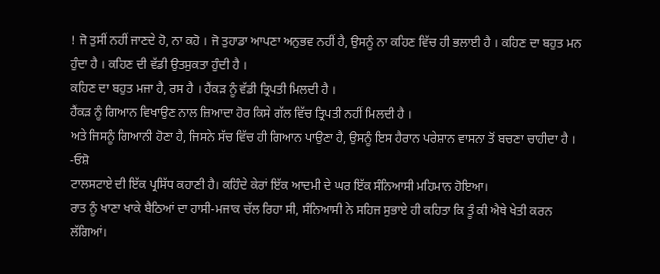! ਜੋ ਤੁਸੀਂ ਨਹੀਂ ਜਾਣਦੇ ਹੋ, ਨਾ ਕਹੋ । ਜੋ ਤੁਹਾਡਾ ਆਪਣਾ ਅਨੁਭਵ ਨਹੀਂ ਹੈ, ਉਸਨੂੰ ਨਾ ਕਹਿਣ ਵਿੱਚ ਹੀ ਭਲਾਈ ਹੈ । ਕਹਿਣ ਦਾ ਬਹੁਤ ਮਨ ਹੁੰਦਾ ਹੈ । ਕਹਿਣ ਦੀ ਵੱਡੀ ਉਤਸੁਕਤਾ ਹੁੰਦੀ ਹੈ ।
ਕਹਿਣ ਦਾ ਬਹੁਤ ਮਜਾ ਹੈ, ਰਸ ਹੈ । ਹੈਂਕੜ ਨੂੰ ਵੱਡੀ ਤ੍ਰਿਪਤੀ ਮਿਲਦੀ ਹੈ ।
ਹੈਂਕੜ ਨੂੰ ਗਿਆਨ ਵਿਖਾਉਣ ਨਾਲ ਜ਼ਿਆਦਾ ਹੋਰ ਕਿਸੇ ਗੱਲ ਵਿੱਚ ਤ੍ਰਿਪਤੀ ਨਹੀਂ ਮਿਲਦੀ ਹੈ ।
ਅਤੇ ਜਿਸਨੂੰ ਗਿਆਨੀ ਹੋਣਾ ਹੈ, ਜਿਸਨੇ ਸੱਚ ਵਿੱਚ ਹੀ ਗਿਆਨ ਪਾਉਣਾ ਹੈ, ਉਸਨੂੰ ਇਸ ਹੈਰਾਨ ਪਰੇਸ਼ਾਨ ਵਾਸਨਾ ਤੋਂ ਬਚਣਾ ਚਾਹੀਦਾ ਹੈ ।
-ਓਸ਼ੋ
ਟਾਲਸਟਾਏ ਦੀ ਇੱਕ ਪ੍ਰਸਿੱਧ ਕਹਾਣੀ ਹੈ। ਕਹਿੰਦੇ ਕੇਰਾਂ ਇੱਕ ਆਦਮੀ ਦੇ ਘਰ ਇੱਕ ਸੰਨਿਆਸੀ ਮਹਿਮਾਨ ਹੋਇਆ।
ਰਾਤ ਨੂੰ ਖਾਣਾ ਖਾਕੇ ਬੈਠਿਆਂ ਦਾ ਹਾਸੀ-ਮਜਾਕ ਚੱਲ ਰਿਹਾ ਸੀ, ਸੰਨਿਆਸੀ ਨੇ ਸਹਿਜ ਸੁਭਾਏ ਹੀ ਕਹਿਤਾ ਕਿ ਤੂੰ ਕੀ ਐਥੇ ਖੇਤੀ ਕਰਨ ਲੱਗਿਆਂ।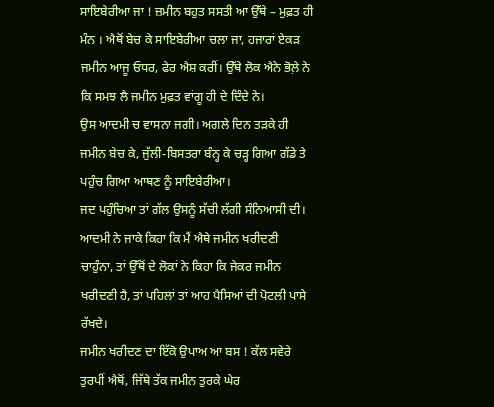ਸਾਇਬੇਰੀਆ ਜਾ ! ਜ਼ਮੀਨ ਬਹੁਤ ਸਸਤੀ ਆ ਉੱਥੇ – ਮੁਫ਼ਤ ਹੀ ਮੰਨ । ਐਥੋਂ ਬੇਚ ਕੇ ਸਾਇਬੇਰੀਆ ਚਲਾ ਜਾ, ਹਜਾਰਾਂ ਏਕੜ ਜਮੀਨ ਆਜੂ ਓਧਰ, ਫੇਰ ਐਸ਼ ਕਰੀਂ। ਉੱਥੇ ਲੋਕ ਐਨੇ ਭੋਲ਼ੇ ਨੇ ਕਿ ਸਮਝ ਲੈ ਜਮੀਨ ਮੁਫ਼ਤ ਵਾਂਗੂ ਹੀ ਦੇ ਦਿੰਦੇ ਨੇ।
ਉਸ ਆਦਮੀ ਚ ਵਾਸਨਾ ਜਗੀ। ਅਗਲੇ ਦਿਨ ਤੜਕੇ ਹੀ ਜਮੀਨ ਬੇਚ ਕੇ, ਜੁੱਲੀ-ਬਿਸਤਰਾ ਬੰਨ੍ਹ ਕੇ ਚੜ੍ਹ ਗਿਆ ਗੱਡੇ ਤੇ ਪਹੁੰਚ ਗਿਆ ਆਥਣ ਨੂੰ ਸਾਇਬੇਰੀਆ।
ਜਦ ਪਹੁੰਚਿਆ ਤਾਂ ਗੱਲ ਉਸਨੂੰ ਸੱਚੀ ਲੱਗੀ ਸੰਨਿਆਸੀ ਦੀ। ਆਦਮੀ ਨੇ ਜਾਕੇ ਕਿਹਾ ਕਿ ਮੈਂ ਐਥੇ ਜਮੀਨ ਖਰੀਦਣੀ ਚਾਹੁੰਨਾ, ਤਾਂ ਉੱਥੋਂ ਦੇ ਲੋਕਾਂ ਨੇ ਕਿਹਾ ਕਿ ਜੇਕਰ ਜਮੀਨ ਖਰੀਦਣੀ ਹੈ, ਤਾਂ ਪਹਿਲਾਂ ਤਾਂ ਆਹ ਪੈਸਿਆਂ ਦੀ ਪੋਟਲੀ ਪਾਸੇ ਰੱਖਦੇ।
ਜਮੀਨ ਖਰੀਦਣ ਦਾ ਇੱਕੋ ਉਪਾਅ ਆ ਬਸ ! ਕੱਲ ਸਵੇਰੇ ਤੁਰਪੀਂ ਐਥੋਂ, ਜਿੱਥੇ ਤੱਕ ਜਮੀਨ ਤੁਰਕੇ ਘੇਰ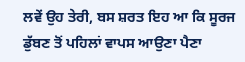ਲਵੇਂ ਉਹ ਤੇਰੀ, ਬਸ ਸ਼ਰਤ ਇਹ ਆ ਕਿ ਸੂਰਜ ਡੁੱਬਣ ਤੋਂ ਪਹਿਲਾਂ ਵਾਪਸ ਆਉਣਾ ਪੈਣਾ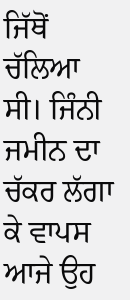ਜਿੱਥੋਂ ਚੱਲਿਆ ਸੀ। ਜਿੰਨੀ ਜਮੀਨ ਦਾ ਚੱਕਰ ਲੱਗਾ ਕੇ ਵਾਪਸ ਆਜੇ ਉਹ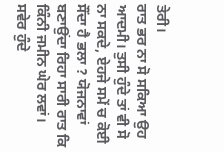ਤੇਰੀ।
ਰਾਤ ਭਰ ਨਾ ਸੋ ਸਕਿਆ ਉਹ ਆਦਮੀ। ਤੁਸੀ ਹੁੰਦੇ ਤਾਂ ਵੀ ਸੋ ਨਾ ਸਕਦੇ, ਏਹਜੇ ਸਮੇਂ ਚ ਕੋਈ ਸੌਂਦਾ ਹੈ ਭਲਾ ? ਯੋਜਨਾਵਾਂ ਬਣਾਉਂਦਾ ਰਿਹਾ ਸਾਰੀ ਰਾਤ ਕਿ ਕਿੰਨੀ ਜਮੀਨ ਘੇਰ ਲਵਾਂ। ਸਵੇਰ ਹੁੰਦੇ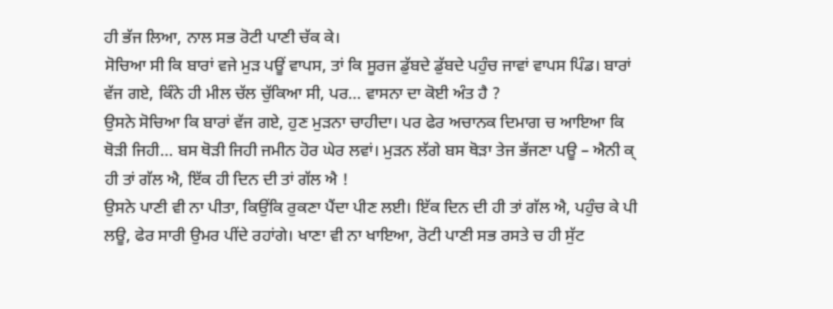ਹੀ ਭੱਜ ਲਿਆ, ਨਾਲ ਸਭ ਰੋਟੀ ਪਾਣੀ ਚੱਕ ਕੇ।
ਸੋਚਿਆ ਸੀ ਕਿ ਬਾਰਾਂ ਵਜੇ ਮੁੜ ਪਊਂ ਵਾਪਸ, ਤਾਂ ਕਿ ਸੂਰਜ ਡੁੱਬਦੇ ਡੁੱਬਦੇ ਪਹੁੰਚ ਜਾਵਾਂ ਵਾਪਸ ਪਿੰਡ। ਬਾਰਾਂ ਵੱਜ ਗਏ, ਕਿੰਨੇ ਹੀ ਮੀਲ ਚੱਲ ਚੁੱਕਿਆ ਸੀ, ਪਰ… ਵਾਸਨਾ ਦਾ ਕੋਈ ਅੰਤ ਹੈ ?
ਉਸਨੇ ਸੋਚਿਆ ਕਿ ਬਾਰਾਂ ਵੱਜ ਗਏ, ਹੁਣ ਮੁੜਨਾ ਚਾਹੀਦਾ। ਪਰ ਫੇਰ ਅਚਾਨਕ ਦਿਮਾਗ ਚ ਆਇਆ ਕਿ ਥੋੜੀ ਜਿਹੀ… ਬਸ ਥੋੜੀ ਜਿਹੀ ਜਮੀਨ ਹੋਰ ਘੇਰ ਲਵਾਂ। ਮੁੜਨ ਲੱਗੇ ਬਸ ਥੋੜਾ ਤੇਜ ਭੱਜਣਾ ਪਊ – ਐਨੀ ਕ੍ ਹੀ ਤਾਂ ਗੱਲ ਐ, ਇੱਕ ਹੀ ਦਿਨ ਦੀ ਤਾਂ ਗੱਲ ਐ !
ਉਸਨੇ ਪਾਣੀ ਵੀ ਨਾ ਪੀਤਾ, ਕਿਉਂਕਿ ਰੁਕਣਾ ਪੈਂਦਾ ਪੀਣ ਲਈ। ਇੱਕ ਦਿਨ ਦੀ ਹੀ ਤਾਂ ਗੱਲ ਐ, ਪਹੁੰਚ ਕੇ ਪੀ ਲਊ, ਫੇਰ ਸਾਰੀ ਉਮਰ ਪੀਂਦੇ ਰਹਾਂਗੇ। ਖਾਣਾ ਵੀ ਨਾ ਖਾਇਆ, ਰੋਟੀ ਪਾਣੀ ਸਭ ਰਸਤੇ ਚ ਹੀ ਸੁੱਟ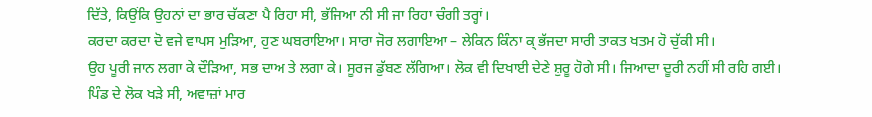ਦਿੱਤੇ, ਕਿਉਂਕਿ ਉਹਨਾਂ ਦਾ ਭਾਰ ਚੱਕਣਾ ਪੈ ਰਿਹਾ ਸੀ, ਭੱਜਿਆ ਨੀ ਸੀ ਜਾ ਰਿਹਾ ਚੰਗੀ ਤਰ੍ਹਾਂ।
ਕਰਦਾ ਕਰਦਾ ਦੋ ਵਜੇ ਵਾਪਸ ਮੁੜਿਆ, ਹੁਣ ਘਬਰਾਇਆ। ਸਾਰਾ ਜੋਰ ਲਗਾਇਆ – ਲੇਕਿਨ ਕਿੰਨਾ ਕ੍ ਭੱਜਦਾ ਸਾਰੀ ਤਾਕਤ ਖਤਮ ਹੋ ਚੁੱਕੀ ਸੀ।
ਉਹ ਪੂਰੀ ਜਾਨ ਲਗਾ ਕੇ ਦੌੜਿਆ, ਸਭ ਦਾਅ ਤੇ ਲਗਾ ਕੇ। ਸੂਰਜ ਡੁੱਬਣ ਲੱਗਿਆ। ਲੋਕ ਵੀ ਦਿਖਾਈ ਦੇਣੇ ਸ਼ੁਰੂ ਹੋਗੇ ਸੀ। ਜਿਆਦਾ ਦੂਰੀ ਨਹੀਂ ਸੀ ਰਹਿ ਗਈ।
ਪਿੰਡ ਦੇ ਲੋਕ ਖੜੇ ਸੀ, ਅਵਾਜ਼ਾਂ ਮਾਰ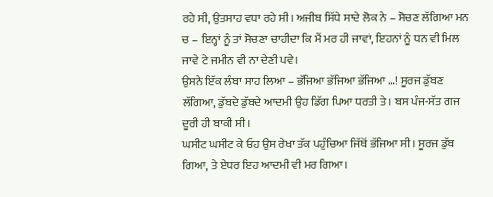ਰਹੇ ਸੀ, ਉਤਸਾਹ ਵਧਾ ਰਹੇ ਸੀ। ਅਜੀਬ ਸਿੱਧੇ ਸਾਦੇ ਲੋਕ ਨੇ – ਸੋਚਣ ਲੱਗਿਆ ਮਨ ਚ – ਇਨ੍ਹਾਂ ਨੂੰ ਤਾਂ ਸੋਚਣਾ ਚਾਹੀਦਾ ਕਿ ਮੈਂ ਮਰ ਹੀ ਜਾਵਾਂ, ਇਹਨਾਂ ਨੂੰ ਧਨ ਵੀ ਮਿਲ ਜਾਵੇ ਟੇ ਜਮੀਨ ਵੀ ਨਾ ਦੇਣੀ ਪਵੇ।
ਉਸਨੇ ਇੱਕ ਲੰਬਾ ਸਾਹ ਲਿਆ – ਭੱਜਿਆ ਭੱਜਿਆ ਭੱਜਿਆ …! ਸੂਰਜ ਡੁੱਬਣ ਲੱਗਿਆ, ਡੁੱਬਦੇ ਡੁੱਬਦੇ ਆਦਮੀ ਉਹ ਡਿੱਗ ਪਿਆ ਧਰਤੀ ਤੇ। ਬਸ ਪੰਜ-ਸੱਤ ਗਜ ਦੂਰੀ ਹੀ ਬਾਕੀ ਸੀ।
ਘਸੀਟ ਘਸੀਟ ਕੇ ਓਹ ਉਸ ਰੇਖਾ ਤੱਕ ਪਹੁੰਚਿਆ ਜਿੱਥੋਂ ਭੱਜਿਆ ਸੀ। ਸੂਰਜ ਡੁੱਬ ਗਿਆ, ਤੇ ਏਧਰ ਇਹ ਆਦਮੀ ਵੀ ਮਰ ਗਿਆ।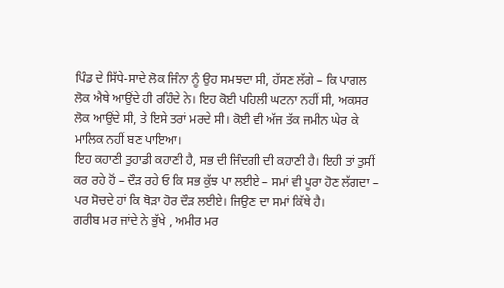ਪਿੰਡ ਦੇ ਸਿੱਧੇ-ਸਾਦੇ ਲੋਕ ਜਿੰਨਾ ਨੂੰ ਉਹ ਸਮਝਦਾ ਸੀ, ਹੱਸਣ ਲੱਗੇ – ਕਿ ਪਾਗਲ ਲੋਕ ਐਥੇ ਆਉਂਦੇ ਹੀ ਰਹਿੰਦੇ ਨੇ। ਇਹ ਕੋਈ ਪਹਿਲੀ ਘਟਨਾ ਨਹੀਂ ਸੀ, ਅਕਸਰ ਲੋਕ ਆਉਂਦੇ ਸੀ, ਤੇ ਇਸੇ ਤਰਾਂ ਮਰਦੇ ਸੀ। ਕੋਈ ਵੀ ਅੱਜ ਤੱਕ ਜਮੀਨ ਘੇਰ ਕੇ ਮਾਲਿਕ ਨਹੀਂ ਬਣ ਪਾਇਆ।
ਇਹ ਕਹਾਣੀ ਤੁਹਾਡੀ ਕਹਾਣੀ ਹੈ, ਸਭ ਦੀ ਜਿੰਦਗੀ ਦੀ ਕਹਾਣੀ ਹੈ। ਇਹੀ ਤਾਂ ਤੁਸੀਂ ਕਰ ਰਹੇ ਹੋਂ – ਦੌੜ ਰਹੇ ਓ ਕਿ ਸਭ ਕੁੱਝ ਪਾ ਲਈਏ – ਸਮਾਂ ਵੀ ਪੂਰਾ ਹੋਣ ਲੱਗਦਾ – ਪਰ ਸੋਚਦੇ ਹਾਂ ਕਿ ਥੋੜਾ ਹੋਰ ਦੌੜ ਲਈਏ। ਜਿਉਣ ਦਾ ਸਮਾਂ ਕਿੱਥੇ ਹੈ।
ਗਰੀਬ ਮਰ ਜਾਂਦੇ ਨੇ ਭੁੱਖੇ , ਅਮੀਰ ਮਰ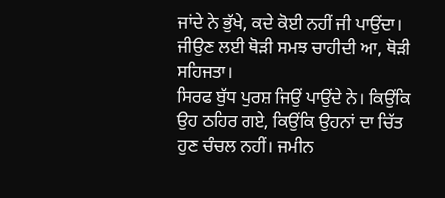ਜਾਂਦੇ ਨੇ ਭੁੱਖੇ, ਕਦੇ ਕੋਈ ਨਹੀਂ ਜੀ ਪਾਉਂਦਾ। ਜੀਉਣ ਲਈ ਥੋੜੀ ਸਮਝ ਚਾਹੀਦੀ ਆ, ਥੋੜੀ ਸਹਿਜਤਾ।
ਸਿਰਫ ਬੁੱਧ ਪੁਰਸ਼ ਜਿਉਂ ਪਾਉਂਦੇ ਨੇ। ਕਿਉਂਕਿ ਉਹ ਠਹਿਰ ਗਏ, ਕਿਉਂਕਿ ਉਹਨਾਂ ਦਾ ਚਿੱਤ ਹੁਣ ਚੰਚਲ ਨਹੀਂ। ਜਮੀਨ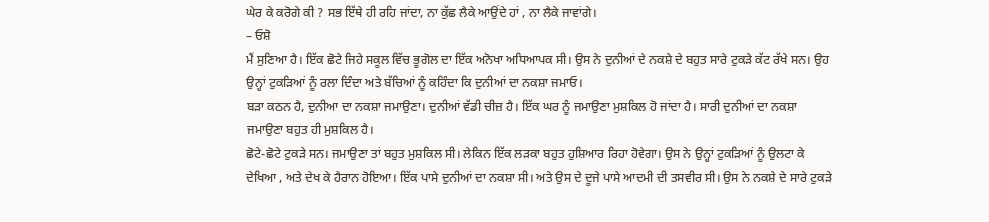ਘੇਰ ਕੇ ਕਰੋਗੇ ਕੀ ? ਸਭ ਇੱਥੇ ਹੀ ਰਹਿ ਜਾਂਦਾ, ਨਾ ਕੁੱਛ ਲੈਕੇ ਆਉਂਦੇ ਹਾਂ , ਨਾ ਲੈਕੇ ਜਾਵਾਂਗੇ।
– ਓਸ਼ੋ
ਮੈਂ ਸੁਣਿਆ ਹੈ। ਇੱਕ ਛੋਟੇ ਜਿਹੇ ਸਕੂਲ ਵਿੱਚ ਭੂਗੋਲ ਦਾ ਇੱਕ ਅਨੋਖਾ ਅਧਿਆਪਕ ਸੀ। ਉਸ ਨੇ ਦੁਨੀਆਂ ਦੇ ਨਕਸ਼ੇ ਦੇ ਬਹੁਤ ਸਾਰੇ ਟੁਕੜੇ ਕੱਟ ਰੱਖੇ ਸਨ। ਉਹ ਉਨ੍ਹਾਂ ਟੁਕੜਿਆਂ ਨੂੰ ਰਲਾ ਦਿੰਦਾ ਅਤੇ ਬੱਚਿਆਂ ਨੂੰ ਕਹਿੰਦਾ ਕਿ ਦੁਨੀਆਂ ਦਾ ਨਕਸ਼ਾ ਜਮਾਓ।
ਬੜਾ ਕਠਨ ਹੈ, ਦੁਨੀਆ ਦਾ ਨਕਸ਼ਾ ਜਮਾਉਣਾ। ਦੁਨੀਆਂ ਵੱਡੀ ਚੀਜ਼ ਹੈ। ਇੱਕ ਘਰ ਨੂੰ ਜਮਾਉਣਾ ਮੁਸ਼ਕਿਲ ਹੋ ਜਾਂਦਾ ਹੈ। ਸਾਰੀ ਦੁਨੀਆਂ ਦਾ ਨਕਸ਼ਾ ਜਮਾਉਣਾ ਬਹੁਤ ਹੀ ਮੁਸ਼ਕਿਲ ਹੈ।
ਛੋਟੇ-ਛੋਟੇ ਟੁਕੜੇ ਸਨ। ਜਮਾਉਣਾ ਤਾਂ ਬਹੁਤ ਮੁਸ਼ਕਿਲ ਸੀ। ਲੇਕਿਨ ਇੱਕ ਲੜਕਾ ਬਹੁਤ ਹੁਸ਼ਿਆਰ ਰਿਹਾ ਹੋਵੇਗਾ। ਉਸ ਨੇ ਉਨ੍ਹਾਂ ਟੁਕੜਿਆਂ ਨੂੰ ਉਲਟਾ ਕੇ ਦੇਖਿਆ , ਅਤੇ ਦੇਖ ਕੇ ਹੈਰਾਨ ਹੋਇਆ। ਇੱਕ ਪਾਸੇ ਦੁਨੀਆਂ ਦਾ ਨਕਸ਼ਾ ਸੀ। ਅਤੇ ਉਸ ਦੇ ਦੂਜੇ ਪਾਸੇ ਆਦਮੀ ਦੀ ਤਸਵੀਰ ਸੀ। ਉਸ ਨੇ ਨਕਸ਼ੇ ਦੇ ਸਾਰੇ ਟੁਕੜੇ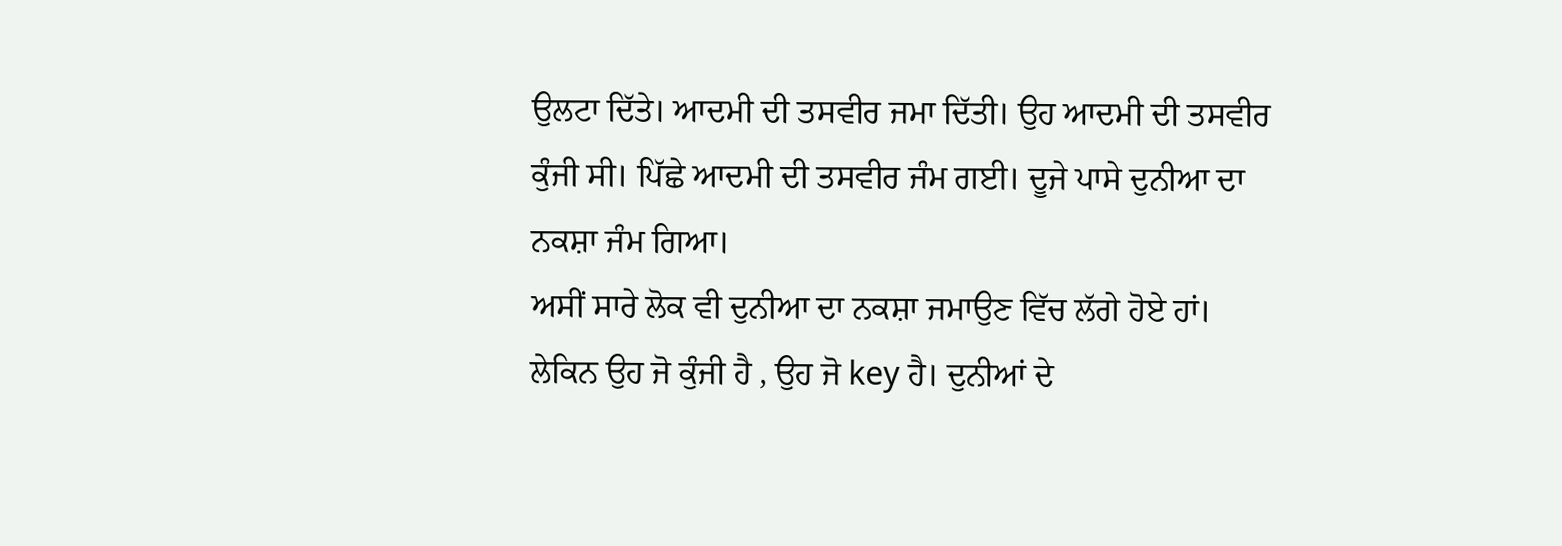ਉਲਟਾ ਦਿੱਤੇ। ਆਦਮੀ ਦੀ ਤਸਵੀਰ ਜਮਾ ਦਿੱਤੀ। ਉਹ ਆਦਮੀ ਦੀ ਤਸਵੀਰ ਕੁੰਜੀ ਸੀ। ਪਿੱਛੇ ਆਦਮੀ ਦੀ ਤਸਵੀਰ ਜੰਮ ਗਈ। ਦੂਜੇ ਪਾਸੇ ਦੁਨੀਆ ਦਾ ਨਕਸ਼ਾ ਜੰਮ ਗਿਆ।
ਅਸੀਂ ਸਾਰੇ ਲੋਕ ਵੀ ਦੁਨੀਆ ਦਾ ਨਕਸ਼ਾ ਜਮਾਉਣ ਵਿੱਚ ਲੱਗੇ ਹੋਏ ਹਾਂ। ਲੇਕਿਨ ਉਹ ਜੋ ਕੁੰਜੀ ਹੈ , ਉਹ ਜੋ key ਹੈ। ਦੁਨੀਆਂ ਦੇ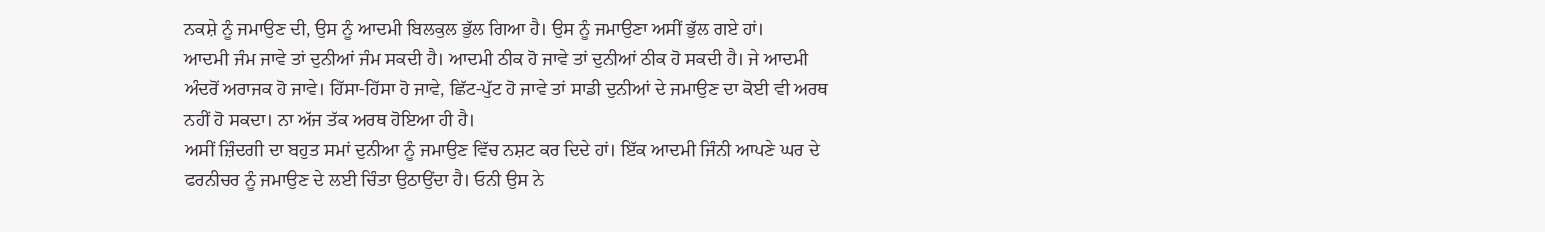ਨਕਸ਼ੇ ਨੂੰ ਜਮਾਉਣ ਦੀ, ਉਸ ਨੂੰ ਆਦਮੀ ਬਿਲਕੁਲ ਭੁੱਲ ਗਿਆ ਹੈ। ਉਸ ਨੂੰ ਜਮਾਉਣਾ ਅਸੀਂ ਭੁੱਲ ਗਏ ਹਾਂ।
ਆਦਮੀ ਜੰਮ ਜਾਵੇ ਤਾਂ ਦੁਨੀਆਂ ਜੰਮ ਸਕਦੀ ਹੈ। ਆਦਮੀ ਠੀਕ ਹੋ ਜਾਵੇ ਤਾਂ ਦੁਨੀਆਂ ਠੀਕ ਹੋ ਸਕਦੀ ਹੈ। ਜੇ ਆਦਮੀ ਅੰਦਰੋਂ ਅਰਾਜਕ ਹੋ ਜਾਵੇ। ਹਿੱਸਾ-ਹਿੱਸਾ ਹੋ ਜਾਵੇ, ਛਿੱਟ-ਪੁੱਟ ਹੋ ਜਾਵੇ ਤਾਂ ਸਾਡੀ ਦੁਨੀਆਂ ਦੇ ਜਮਾਉਣ ਦਾ ਕੋਈ ਵੀ ਅਰਥ ਨਹੀਂ ਹੋ ਸਕਦਾ। ਨਾ ਅੱਜ ਤੱਕ ਅਰਥ ਹੋਇਆ ਹੀ ਹੈ।
ਅਸੀਂ ਜ਼ਿੰਦਗੀ ਦਾ ਬਹੁਤ ਸਮਾਂ ਦੁਨੀਆ ਨੂੰ ਜਮਾਉਣ ਵਿੱਚ ਨਸ਼ਟ ਕਰ ਦਿਦੇ ਹਾਂ। ਇੱਕ ਆਦਮੀ ਜਿੰਨੀ ਆਪਣੇ ਘਰ ਦੇ ਫਰਨੀਚਰ ਨੂੰ ਜਮਾਉਣ ਦੇ ਲਈ ਚਿੰਤਾ ਉਠਾਉਂਦਾ ਹੈ। ਓਨੀ ਉਸ ਨੇ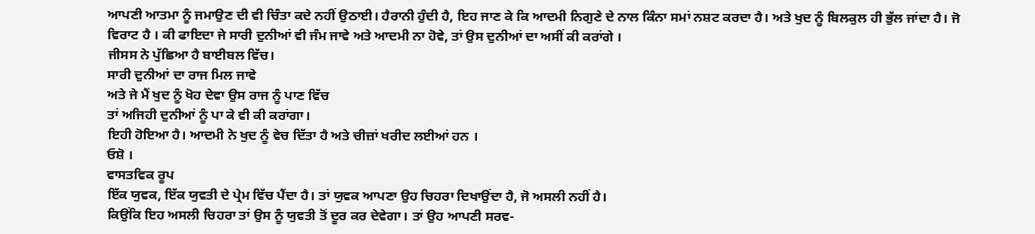ਆਪਣੀ ਆਤਮਾ ਨੂੰ ਜਮਾਉਣ ਦੀ ਵੀ ਚਿੰਤਾ ਕਦੇ ਨਹੀਂ ਉਠਾਈ। ਹੈਰਾਨੀ ਹੁੰਦੀ ਹੈ, ਇਹ ਜਾਣ ਕੇ ਕਿ ਆਦਮੀ ਨਿਗੁਣੇ ਦੇ ਨਾਲ ਕਿੰਨਾ ਸਮਾਂ ਨਸ਼ਟ ਕਰਦਾ ਹੈ। ਅਤੇ ਖੁਦ ਨੂੰ ਬਿਲਕੁਲ ਹੀ ਭੁੱਲ ਜਾਂਦਾ ਹੈ। ਜੋ ਵਿਰਾਟ ਹੈ । ਕੀ ਫਾਇਦਾ ਜੇ ਸਾਰੀ ਦੁਨੀਆਂ ਵੀ ਜੰਮ ਜਾਵੇ ਅਤੇ ਆਦਮੀ ਨਾ ਹੋਵੇ, ਤਾਂ ਉਸ ਦੁਨੀਆਂ ਦਾ ਅਸੀਂ ਕੀ ਕਰਾਂਗੇ ।
ਜੀਸਸ ਨੇ ਪੁੱਛਿਆ ਹੈ ਬਾਈਬਲ ਵਿੱਚ।
ਸਾਰੀ ਦੁਨੀਆਂ ਦਾ ਰਾਜ ਮਿਲ ਜਾਵੇ
ਅਤੇ ਜੇ ਮੈਂ ਖੁਦ ਨੂੰ ਖੋਹ ਦੇਵਾ ਉਸ ਰਾਜ ਨੂੰ ਪਾਣ ਵਿੱਚ
ਤਾਂ ਅਜਿਹੀ ਦੁਨੀਆਂ ਨੂੰ ਪਾ ਕੇ ਵੀ ਕੀ ਕਰਾਂਗਾ।
ਇਹੀ ਹੋਇਆ ਹੈ। ਆਦਮੀ ਨੇ ਖੁਦ ਨੂੰ ਵੇਚ ਦਿੱਤਾ ਹੈ ਅਤੇ ਚੀਜ਼ਾਂ ਖਰੀਦ ਲਈਆਂ ਹਨ ।
ਓਸ਼ੋ ।
ਵਾਸਤਵਿਕ ਰੂਪ
ਇੱਕ ਯੁਵਕ, ਇੱਕ ਯੁਵਤੀ ਦੇ ਪ੍ਰੇਮ ਵਿੱਚ ਪੈਂਦਾ ਹੈ। ਤਾਂ ਯੁਵਕ ਆਪਣਾ ਉਹ ਚਿਹਰਾ ਦਿਖਾਉਂਦਾ ਹੈ, ਜੋ ਅਸਲੀ ਨਹੀਂ ਹੈ।
ਕਿਉਂਕਿ ਇਹ ਅਸਲੀ ਚਿਹਰਾ ਤਾਂ ਉਸ ਨੂੰ ਯੁਵਤੀ ਤੋਂ ਦੂਰ ਕਰ ਦੇਵੇਗਾ। ਤਾਂ ਉਹ ਆਪਣੀ ਸਰਵ-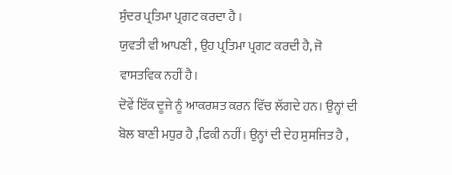ਸੁੰਦਰ ਪ੍ਰਤਿਮਾ ਪ੍ਰਗਟ ਕਰਦਾ ਹੈ ।
ਯੁਵਤੀ ਵੀ ਆਪਣੀ , ਉਹ ਪ੍ਰਤਿਮਾ ਪ੍ਰਗਟ ਕਰਦੀ ਹੈ, ਜੋ ਵਾਸਤਵਿਕ ਨਹੀਂ ਹੈ।
ਦੋਵੇਂ ਇੱਕ ਦੂਜੇ ਨੂੰ ਆਕਰਸ਼ਤ ਕਰਨ ਵਿੱਚ ਲੱਗਦੇ ਹਨ। ਉਨ੍ਹਾਂ ਦੀ ਬੋਲ ਬਾਣੀ ਮਧੁਰ ਹੈ ,ਫਿਕੀ ਨਹੀਂ। ਉਨ੍ਹਾਂ ਦੀ ਦੇਹ ਸੁਸਜਿਤ ਹੈ ,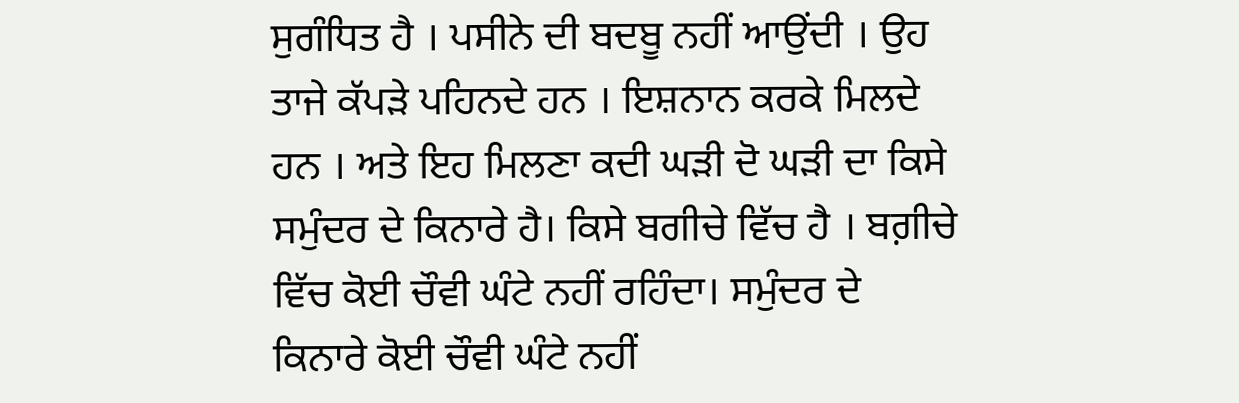ਸੁਗੰਧਿਤ ਹੈ । ਪਸੀਨੇ ਦੀ ਬਦਬੂ ਨਹੀਂ ਆਉਂਦੀ । ਉਹ ਤਾਜੇ ਕੱਪੜੇ ਪਹਿਨਦੇ ਹਨ । ਇਸ਼ਨਾਨ ਕਰਕੇ ਮਿਲਦੇ ਹਨ । ਅਤੇ ਇਹ ਮਿਲਣਾ ਕਦੀ ਘੜੀ ਦੋ ਘੜੀ ਦਾ ਕਿਸੇ ਸਮੁੰਦਰ ਦੇ ਕਿਨਾਰੇ ਹੈ। ਕਿਸੇ ਬਗੀਚੇ ਵਿੱਚ ਹੈ । ਬਗ਼ੀਚੇ ਵਿੱਚ ਕੋਈ ਚੌਵੀ ਘੰਟੇ ਨਹੀਂ ਰਹਿੰਦਾ। ਸਮੁੰਦਰ ਦੇ ਕਿਨਾਰੇ ਕੋਈ ਚੌਵੀ ਘੰਟੇ ਨਹੀਂ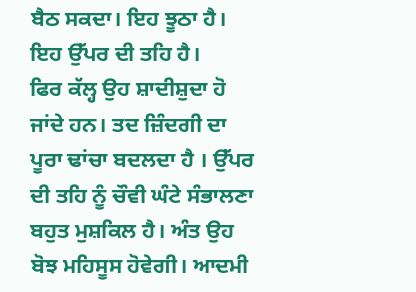ਬੈਠ ਸਕਦਾ। ਇਹ ਝੂਠਾ ਹੈ। ਇਹ ਉੱਪਰ ਦੀ ਤਹਿ ਹੈ।
ਫਿਰ ਕੱਲ੍ਹ ਉਹ ਸ਼ਾਦੀਸ਼ੁਦਾ ਹੋ ਜਾਂਦੇ ਹਨ। ਤਦ ਜ਼ਿੰਦਗੀ ਦਾ ਪੂਰਾ ਢਾਂਚਾ ਬਦਲਦਾ ਹੈ । ਉੱਪਰ ਦੀ ਤਹਿ ਨੂੰ ਚੌਵੀ ਘੰਟੇ ਸੰਭਾਲਣਾ ਬਹੁਤ ਮੁਸ਼ਕਿਲ ਹੈ। ਅੰਤ ਉਹ ਬੋਝ ਮਹਿਸੂਸ ਹੋਵੇਗੀ। ਆਦਮੀ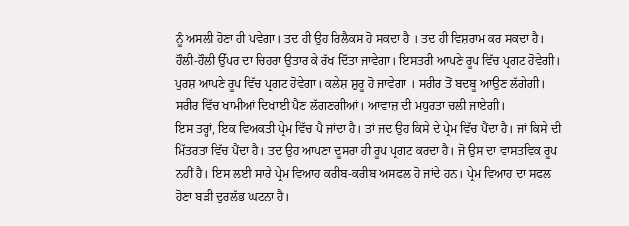ਨੂੰ ਅਸਲੀ ਹੋਣਾ ਹੀ ਪਵੇਗਾ। ਤਦ ਹੀ ਉਹ ਰਿਲੈਕਸ ਹੋ ਸਕਦਾ ਹੈ । ਤਦ ਹੀ ਵਿਸ਼ਰਾਮ ਕਰ ਸਕਦਾ ਹੈ।
ਹੌਲੀ-ਹੌਲੀ ਉੱਪਰ ਦਾ ਚਿਹਰਾ ਉਤਾਰ ਕੇ ਰੱਖ ਦਿੱਤਾ ਜਾਵੇਗਾ। ਇਸਤਰੀ ਆਪਣੇ ਰੂਪ ਵਿੱਚ ਪ੍ਰਗਟ ਹੋਵੇਗੀ। ਪੁਰਸ਼ ਆਪਣੇ ਰੂਪ ਵਿੱਚ ਪ੍ਰਗਟ ਹੋਵੇਗਾ। ਕਲੇਸ਼ ਸ਼ੁਰੂ ਹੋ ਜਾਵੇਗਾ । ਸਰੀਰ ਤੋਂ ਬਦਬੂ ਆਉਣ ਲੱਗੇਗੀ। ਸਰੀਰ ਵਿੱਚ ਖਾਮੀਆਂ ਦਿਖਾਈ ਪੈਣ ਲੱਗਣਗੀਆਂ। ਆਵਾਜ਼ ਦੀ ਮਧੁਰਤਾ ਚਲੀ ਜਾਏਗੀ।
ਇਸ ਤਰ੍ਹਾਂ, ਇਕ ਵਿਅਕਤੀ ਪ੍ਰੇਮ ਵਿੱਚ ਪੈ ਜਾਂਦਾ ਹੈ। ਤਾਂ ਜਦ ਉਹ ਕਿਸੇ ਦੇ ਪ੍ਰੇਮ ਵਿੱਚ ਪੈਂਦਾ ਹੈ। ਜਾਂ ਕਿਸੇ ਦੀ ਮਿੱਤਰਤਾ ਵਿੱਚ ਪੈਂਦਾ ਹੈ। ਤਦ ਉਹ ਆਪਣਾ ਦੂਸਰਾ ਹੀ ਰੂਪ ਪ੍ਰਗਟ ਕਰਦਾ ਹੈ। ਜੋ ਉਸ ਦਾ ਵਾਸਤਵਿਕ ਰੂਪ ਨਹੀਂ ਹੈ। ਇਸ ਲਈ ਸਾਰੇ ਪ੍ਰੇਮ ਵਿਆਹ ਕਰੀਬ-ਕਰੀਬ ਅਸਫਲ ਹੋ ਜਾਂਦੇ ਹਨ। ਪ੍ਰੇਮ ਵਿਆਹ ਦਾ ਸਫਲ ਹੋਣਾ ਬੜੀ ਦੁਰਲੱਭ ਘਟਨਾ ਹੈ।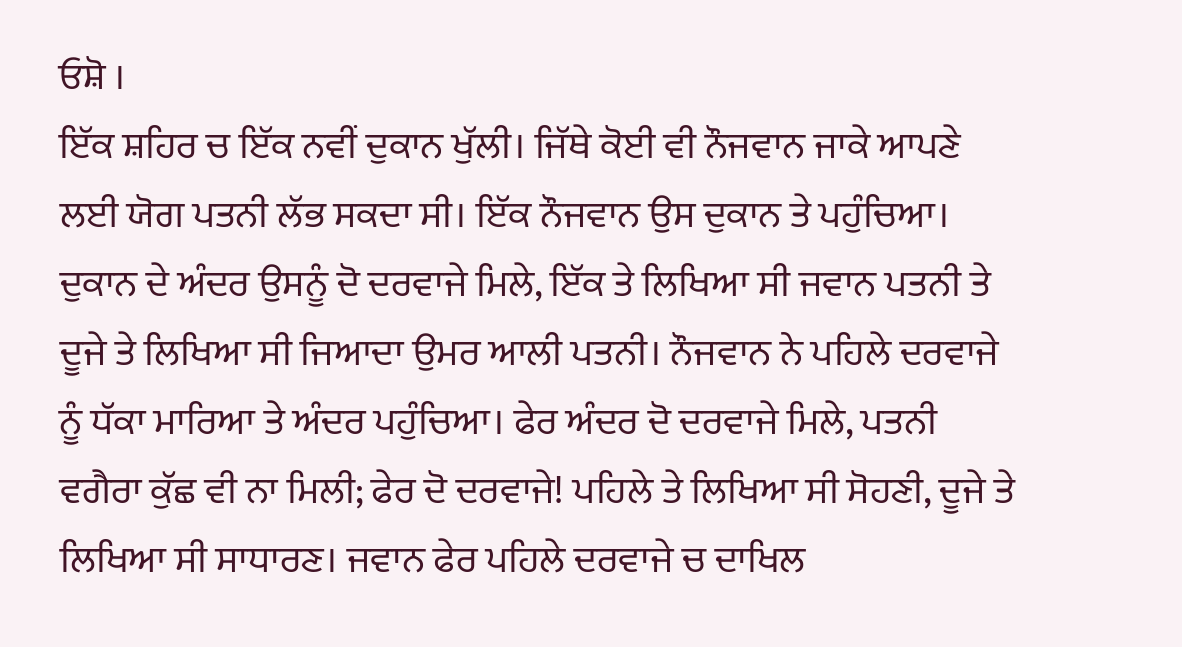ਓਸ਼ੋ ।
ਇੱਕ ਸ਼ਹਿਰ ਚ ਇੱਕ ਨਵੀਂ ਦੁਕਾਨ ਖੁੱਲੀ। ਜਿੱਥੇ ਕੋਈ ਵੀ ਨੌਜਵਾਨ ਜਾਕੇ ਆਪਣੇ ਲਈ ਯੋਗ ਪਤਨੀ ਲੱਭ ਸਕਦਾ ਸੀ। ਇੱਕ ਨੌਜਵਾਨ ਉਸ ਦੁਕਾਨ ਤੇ ਪਹੁੰਚਿਆ।
ਦੁਕਾਨ ਦੇ ਅੰਦਰ ਉਸਨੂੰ ਦੋ ਦਰਵਾਜੇ ਮਿਲੇ, ਇੱਕ ਤੇ ਲਿਖਿਆ ਸੀ ਜਵਾਨ ਪਤਨੀ ਤੇ ਦੂਜੇ ਤੇ ਲਿਖਿਆ ਸੀ ਜਿਆਦਾ ਉਮਰ ਆਲੀ ਪਤਨੀ। ਨੌਜਵਾਨ ਨੇ ਪਹਿਲੇ ਦਰਵਾਜੇ ਨੂੰ ਧੱਕਾ ਮਾਰਿਆ ਤੇ ਅੰਦਰ ਪਹੁੰਚਿਆ। ਫੇਰ ਅੰਦਰ ਦੋ ਦਰਵਾਜੇ ਮਿਲੇ, ਪਤਨੀ ਵਗੈਰਾ ਕੁੱਛ ਵੀ ਨਾ ਮਿਲੀ; ਫੇਰ ਦੋ ਦਰਵਾਜੇ! ਪਹਿਲੇ ਤੇ ਲਿਖਿਆ ਸੀ ਸੋਹਣੀ, ਦੂਜੇ ਤੇ ਲਿਖਿਆ ਸੀ ਸਾਧਾਰਣ। ਜਵਾਨ ਫੇਰ ਪਹਿਲੇ ਦਰਵਾਜੇ ਚ ਦਾਖਿਲ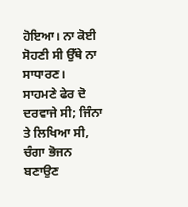ਹੋਇਆ। ਨਾ ਕੋਈ ਸੋਹਣੀ ਸੀ ਉੱਥੇ ਨਾ ਸਾਧਾਰਣ।
ਸਾਹਮਣੇ ਫੇਰ ਦੋ ਦਰਵਾਜੇ ਸੀ; ਜਿੰਨਾ ਤੇ ਲਿਖਿਆ ਸੀ, ਚੰਗਾ ਭੋਜਨ ਬਣਾਉਣ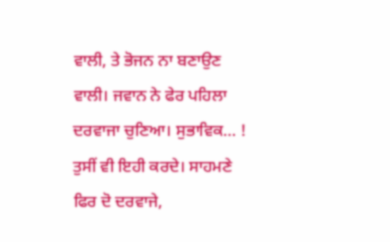ਵਾਲੀ, ਤੇ ਭੋਜਨ ਨਾ ਬਣਾਉਣ ਵਾਲੀ। ਜਵਾਨ ਨੇ ਫੇਰ ਪਹਿਲਾ ਦਰਵਾਜਾ ਚੁਣਿਆ। ਸੁਭਾਵਿਕ… ! ਤੁਸੀਂ ਵੀ ਇਹੀ ਕਰਦੇ। ਸਾਹਮਣੇ ਫਿਰ ਦੋ ਦਰਵਾਜੇ,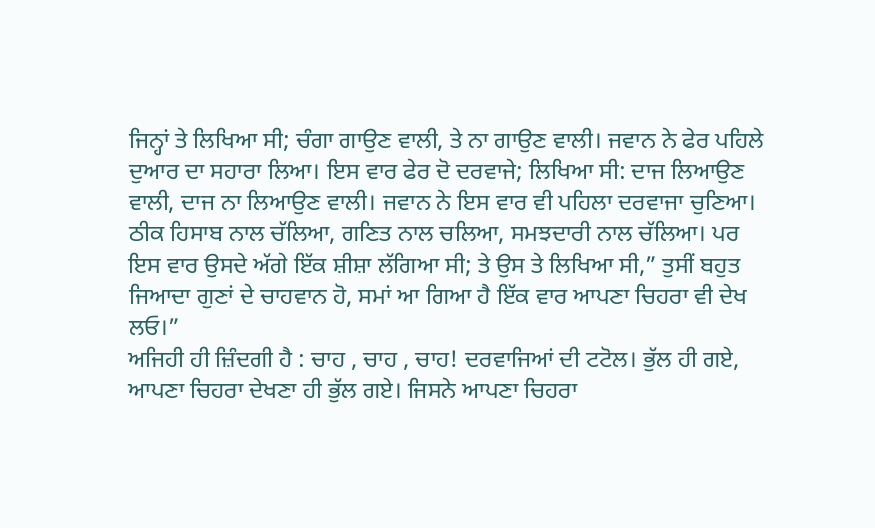ਜਿਨ੍ਹਾਂ ਤੇ ਲਿਖਿਆ ਸੀ; ਚੰਗਾ ਗਾਉਣ ਵਾਲੀ, ਤੇ ਨਾ ਗਾਉਣ ਵਾਲੀ। ਜਵਾਨ ਨੇ ਫੇਰ ਪਹਿਲੇ ਦੁਆਰ ਦਾ ਸਹਾਰਾ ਲਿਆ। ਇਸ ਵਾਰ ਫੇਰ ਦੋ ਦਰਵਾਜੇ; ਲਿਖਿਆ ਸੀ: ਦਾਜ ਲਿਆਉਣ ਵਾਲੀ, ਦਾਜ ਨਾ ਲਿਆਉਣ ਵਾਲੀ। ਜਵਾਨ ਨੇ ਇਸ ਵਾਰ ਵੀ ਪਹਿਲਾ ਦਰਵਾਜਾ ਚੁਣਿਆ।
ਠੀਕ ਹਿਸਾਬ ਨਾਲ ਚੱਲਿਆ, ਗਣਿਤ ਨਾਲ ਚਲਿਆ, ਸਮਝਦਾਰੀ ਨਾਲ ਚੱਲਿਆ। ਪਰ ਇਸ ਵਾਰ ਉਸਦੇ ਅੱਗੇ ਇੱਕ ਸ਼ੀਸ਼ਾ ਲੱਗਿਆ ਸੀ; ਤੇ ਉਸ ਤੇ ਲਿਖਿਆ ਸੀ,” ਤੁਸੀਂ ਬਹੁਤ ਜਿਆਦਾ ਗੁਣਾਂ ਦੇ ਚਾਹਵਾਨ ਹੋ, ਸਮਾਂ ਆ ਗਿਆ ਹੈ ਇੱਕ ਵਾਰ ਆਪਣਾ ਚਿਹਰਾ ਵੀ ਦੇਖ ਲਓ।”
ਅਜਿਹੀ ਹੀ ਜ਼ਿੰਦਗੀ ਹੈ : ਚਾਹ , ਚਾਹ , ਚਾਹ! ਦਰਵਾਜਿਆਂ ਦੀ ਟਟੋਲ। ਭੁੱਲ ਹੀ ਗਏ, ਆਪਣਾ ਚਿਹਰਾ ਦੇਖਣਾ ਹੀ ਭੁੱਲ ਗਏ। ਜਿਸਨੇ ਆਪਣਾ ਚਿਹਰਾ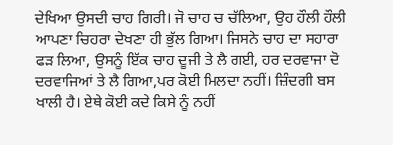ਦੇਖਿਆ ਉਸਦੀ ਚਾਹ ਗਿਰੀ। ਜੋ ਚਾਹ ਚ ਚੱਲਿਆ, ਉਹ ਹੌਲੀ ਹੌਲੀ ਆਪਣਾ ਚਿਹਰਾ ਦੇਖਣਾ ਹੀ ਭੁੱਲ ਗਿਆ। ਜਿਸਨੇ ਚਾਹ ਦਾ ਸਹਾਰਾ ਫੜ ਲਿਆ, ਉਸਨੂੰ ਇੱਕ ਚਾਹ ਦੂਜੀ ਤੇ ਲੈ ਗਈ, ਹਰ ਦਰਵਾਜਾ ਦੋ ਦਰਵਾਜਿਆਂ ਤੇ ਲੈ ਗਿਆ,ਪਰ ਕੋਈ ਮਿਲਦਾ ਨਹੀਂ। ਜ਼ਿੰਦਗੀ ਬਸ ਖਾਲੀ ਹੈ। ਏਥੇ ਕੋਈ ਕਦੇ ਕਿਸੇ ਨੂੰ ਨਹੀਂ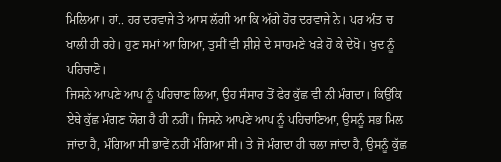ਮਿਲਿਆ। ਹਾਂ.. ਹਰ ਦਰਵਾਜੇ ਤੇ ਆਸ ਲੱਗੀ ਆ ਕਿ ਅੱਗੇ ਹੋਰ ਦਰਵਾਜੇ ਨੇ। ਪਰ ਅੰਤ ਚ ਖਾਲੀ ਹੀ ਰਹੇ। ਹੁਣ ਸਮਾਂ ਆ ਗਿਆ, ਤੁਸੀਂ ਵੀ ਸ਼ੀਸ਼ੇ ਦੇ ਸਾਹਮਣੇ ਖੜੇ ਹੋ ਕੇ ਦੇਖੋ। ਖੁਦ ਨੂੰ ਪਹਿਚਾਣੋ।
ਜਿਸਨੇ ਆਪਣੇ ਆਪ ਨੂੰ ਪਹਿਚਾਣ ਲਿਆ, ਉਹ ਸੰਸਾਰ ਤੋਂ ਫੇਰ ਕੁੱਛ ਵੀ ਨੀ ਮੰਗਦਾ। ਕਿਉਂਕਿ ਏਥੇ ਕੁੱਛ ਮੰਗਣ ਯੋਗ ਹੈ ਹੀ ਨਹੀਂ। ਜਿਸਨੇ ਆਪਣੇ ਆਪ ਨੂੰ ਪਹਿਚਾਣਿਆ, ਉਸਨੂੰ ਸਭ ਮਿਲ ਜਾਂਦਾ ਹੈ, ਮੰਗਿਆ ਸੀ ਭਾਵੇਂ ਨਹੀਂ ਮੰਗਿਆ ਸੀ। ਤੇ ਜੋ ਮੰਗਦਾ ਹੀ ਚਲਾ ਜਾਂਦਾ ਹੈ, ਉਸਨੂੰ ਕੁੱਛ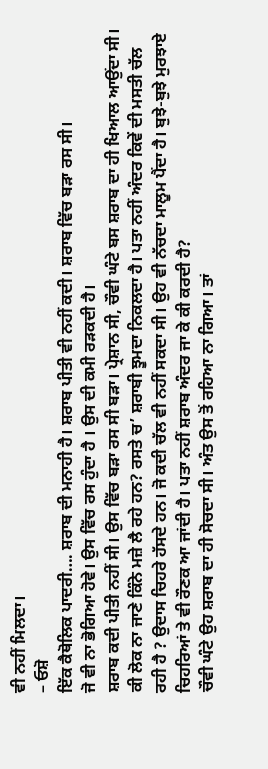ਵੀ ਨਹੀਂ ਮਿਲਦਾ।
– ਓਸ਼ੋ
ਇੱਕ ਕੈਥੋਲਿਕ ਪਾਦਰੀ…. ਸ਼ਰਾਬ ਦੀ ਮਨਾਹੀ ਹੈ। ਸ਼ਰਾਬ ਪੀਤੀ ਵੀ ਨਹੀਂ ਕਦੀ। ਸ਼ਰਾਬ ਵਿੱਚ ਬੜਾ ਰਸ ਸੀ।
ਜੋ ਵੀ ਨਾ ਭੋਗਿਆ ਹੋਵੇ। ਉਸ ਵਿੱਚ ਰਸ ਹੁੰਦਾ ਹੈ । ਉਸ ਦੀ ਕਮੀ ਰੜਕਦੀ ਹੈ।
ਸ਼ਰਾਬ ਕਦੀ ਪੀਤੀ ਨਹੀਂ ਸੀ। ਉਸ ਵਿੱਚ ਬੜਾ ਰਸ ਸੀ ਬੜਾ। ਪ੍ਰੇਸ਼ਾਨ ਸੀ, ਚੌਵੀ ਘੰਟੇ ਬਸ ਸ਼ਰਾਬ ਦਾ ਹੀ ਖਿਆਲ ਆਉਂਦਾ ਸੀ। ਕੀ ਲੋਕ ਨਾ ਜਾਣੇ ਕਿੰਨੇ ਮਜ਼ੇ ਲੈ ਰਹੇ ਹਨ? ਰਸਤੇ ਚ’ ਸ਼ਰਾਬੀ ਝੂਮਦਾ ਨਿਕਲਦਾ ਹੈ। ਪਤਾ ਨਹੀਂ ਅੰਦਰ ਕਿਵੇਂ ਦੀ ਮਸਤੀ ਚੱਲ ਰਹੀ ਹੈ ? ਉਦਾਸ ਚਿਹਰੇ ਹੱਸਦੇ ਹਨ। ਜੋ ਕਦੀ ਚੱਲ ਵੀ ਨਹੀਂ ਸਕਦਾ ਸੀ। ਉਹ ਵੀ ਨੱਚਦਾ ਮਾਲੂਮ ਪੈਂਦਾ ਹੈ। ਬੁਝੇ-ਬੁਝੇ ਮੁਰਝਾਏ ਚਿਹਰਿਆਂ ਤੇ ਵੀ ਰੌਣਕ ਆ ਜਾਂਦੀ ਹੈ। ਪਤਾ ਨਹੀਂ ਸ਼ਰਾਬ ਅੰਦਰ ਜਾ ਕੇ ਕੀ ਕਰਦੀ ਹੈ?
ਚੌਵੀ ਘੰਟੇ ਉਹ ਸ਼ਰਾਬ ਦਾ ਹੀ ਸੋਚਦਾ ਸੀ। ਅੰਤ ਉਸ ਤੋਂ ਰਹਿਆ ਨਾ ਗਿਆ। ਤਾਂ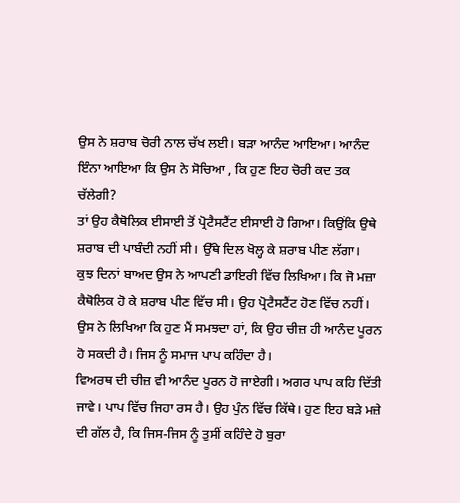ਉਸ ਨੇ ਸ਼ਰਾਬ ਚੋਰੀ ਨਾਲ ਚੱਖ ਲਈ। ਬੜਾ ਆਨੰਦ ਆਇਆ। ਆਨੰਦ ਇੰਨਾ ਆਇਆ ਕਿ ਉਸ ਨੇ ਸੋਚਿਆ , ਕਿ ਹੁਣ ਇਹ ਚੋਰੀ ਕਦ ਤਕ ਚੱਲੇਗੀ?
ਤਾਂ ਉਹ ਕੈਥੋਲਿਕ ਈਸਾਈ ਤੋਂ ਪ੍ਰੋਟੈਸਟੈਂਟ ਈਸਾਈ ਹੋ ਗਿਆ। ਕਿਉਂਕਿ ਉਥੇ ਸ਼ਰਾਬ ਦੀ ਪਾਬੰਦੀ ਨਹੀਂ ਸੀ। ਉੱਥੇ ਦਿਲ ਖੋਲ੍ਹ ਕੇ ਸ਼ਰਾਬ ਪੀਣ ਲੱਗਾ।
ਕੁਝ ਦਿਨਾਂ ਬਾਅਦ ਉਸ ਨੇ ਆਪਣੀ ਡਾਇਰੀ ਵਿੱਚ ਲਿਖਿਆ। ਕਿ ਜੋ ਮਜ਼ਾ ਕੈਥੋਲਿਕ ਹੋ ਕੇ ਸ਼ਰਾਬ ਪੀਣ ਵਿੱਚ ਸੀ। ਉਹ ਪ੍ਰੋਟੈਸਟੈਂਟ ਹੋਣ ਵਿੱਚ ਨਹੀਂ।
ਉਸ ਨੇ ਲਿਖਿਆ ਕਿ ਹੁਣ ਮੈਂ ਸਮਝਦਾ ਹਾਂ, ਕਿ ਉਹ ਚੀਜ਼ ਹੀ ਆਨੰਦ ਪੂਰਨ ਹੋ ਸਕਦੀ ਹੈ। ਜਿਸ ਨੂੰ ਸਮਾਜ ਪਾਪ ਕਹਿੰਦਾ ਹੈ।
ਵਿਅਰਥ ਦੀ ਚੀਜ਼ ਵੀ ਆਨੰਦ ਪੂਰਨ ਹੋ ਜਾਏਗੀ। ਅਗਰ ਪਾਪ ਕਹਿ ਦਿੱਤੀ ਜਾਵੇ। ਪਾਪ ਵਿੱਚ ਜਿਹਾ ਰਸ ਹੈ। ਉਹ ਪੁੰਨ ਵਿੱਚ ਕਿੱਥੇ। ਹੁਣ ਇਹ ਬੜੇ ਮਜ਼ੇ ਦੀ ਗੱਲ ਹੈ, ਕਿ ਜਿਸ-ਜਿਸ ਨੂੰ ਤੁਸੀਂ ਕਹਿੰਦੇ ਹੋ ਬੁਰਾ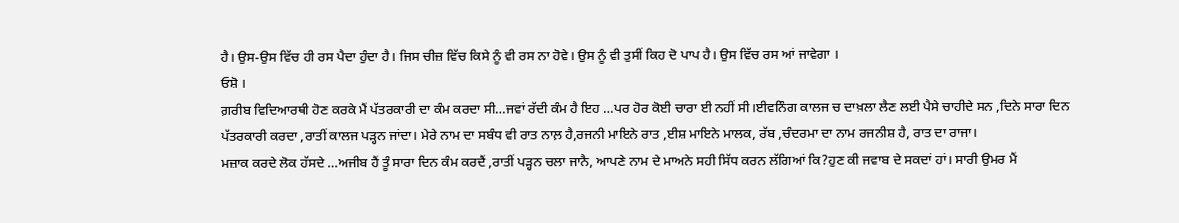ਹੈ। ਉਸ-ਉਸ ਵਿੱਚ ਹੀ ਰਸ ਪੈਦਾ ਹੁੰਦਾ ਹੈ। ਜਿਸ ਚੀਜ਼ ਵਿੱਚ ਕਿਸੇ ਨੂੰ ਵੀ ਰਸ ਨਾ ਹੋਵੇ। ਉਸ ਨੂੰ ਵੀ ਤੁਸੀਂ ਕਿਹ ਦੋ ਪਾਪ ਹੈ। ਉਸ ਵਿੱਚ ਰਸ ਆਂ ਜਾਵੇਗਾ ।
ਓਸ਼ੋ ।
ਗ਼ਰੀਬ ਵਿਦਿਆਰਥੀ ਹੋਣ ਕਰਕੇ ਮੈਂ ਪੱਤਰਕਾਰੀ ਦਾ ਕੰਮ ਕਰਦਾ ਸੀ…ਜਵਾਂ ਰੱਦੀ ਕੰਮ ਹੈ ਇਹ …ਪਰ ਹੋਰ ਕੋਈ ਚਾਰਾ ਈ ਨਹੀਂ ਸੀ।ਈਵਨਿੰਗ ਕਾਲਜ ਚ ਦਾਖ਼ਲਾ ਲੈਣ ਲਈ ਪੈਸੇ ਚਾਹੀਦੇ ਸਨ ,ਦਿਨੇ ਸਾਰਾ ਦਿਨ ਪੱਤਰਕਾਰੀ ਕਰਦਾ ,ਰਾਤੀਂ ਕਾਲਜ ਪੜ੍ਹਨ ਜਾਂਦਾ। ਮੇਰੇ ਨਾਮ ਦਾ ਸਬੰਧ ਵੀ ਰਾਤ ਨਾਲ਼ ਹੈ,ਰਜਨੀ ਮਾਇਨੇ ਰਾਤ ,ਈਸ਼ ਮਾਇਨੇ ਮਾਲਕ, ਰੱਬ ,ਚੰਦਰਮਾ ਦਾ ਨਾਮ ਰਜਨੀਸ਼ ਹੈ, ਰਾਤ ਦਾ ਰਾਜਾ।
ਮਜ਼ਾਕ ਕਰਦੇ ਲੋਕ ਹੱਸਦੇ …ਅਜੀਬ ਹੈਂ ਤੂੰ ਸਾਰਾ ਦਿਨ ਕੰਮ ਕਰਦੈਂ ,ਰਾਤੀਂ ਪੜ੍ਹਨ ਚਲਾ ਜਾਨੈ, ਆਪਣੇ ਨਾਮ ਦੇ ਮਾਅਨੇ ਸਹੀ ਸਿੱਧ ਕਰਨ ਲੱਗਿਆਂ ਕਿ?ਹੁਣ ਕੀ ਜਵਾਬ ਦੇ ਸਕਦਾਂ ਹਾਂ। ਸਾਰੀ ਉਮਰ ਮੈਂ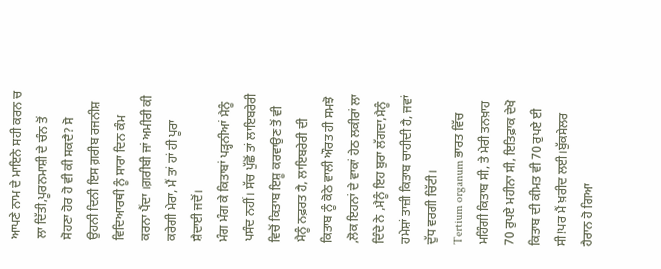ਆਪਣੇ ਨਾਮ ਦੇ ਮਾਇਨੇ ਸਹੀ ਕਰਨ ਚ ਲਾ ਦਿੱਤੀ,ਪੂਰਨਮਾਸ਼ੀ ਦੇ ਚੰਨ ਤੋਂ ਸੋਹਣਾ ਹੋਰ ਹੋ ਵੀ ਕੀ ਸਕਦੈ? ਸੋ ਉਹਨੀ ਦਿਨੀ ਇਸ ਗ਼ਰੀਬ ਰਜਨੀਸ਼ ਵਿਦਿਆਰਥੀ ਨੂੰ ਸਾਰਾ ਦਿਨ ਕੰਮ ਕਰਨਾ ਪੈਂਦਾ ।ਗ਼ਰੀਬੀ ਜਾਂ ਅਮੀਰੀ ਕੀ ਕਰੇਗੀ ਮੇਰਾ, ਮੈਂ ਤਾਂ ਹਾਂ ਹੀ ਪੂਰਾ ਸ਼ੈਦਾਈ ਜਦੋਂ।
ਮੰਗ ਮੰਗ ਕੇ ਕਿਤਾਬਾਂ ਪੜ੍ਹਨੀਆਂ ਮੈਨੂੰ ਪਸੰਦ ਨਹੀਂ। ਸੱਚ ਪੁੱਛੋਂ ਤਾਂ ਲਾਇਬਰੇਰੀ ਵਿਚੋਂ ਕਿਤਾਬ ਇਸ਼ੂ ਕਰਵਾਉਣ ਤੋਂ ਵੀ ਮੈਨੂੰ ਨਫ਼ਰਤ ਹੈ, ਲਾਇਬਰੇਰੀ ਦੀ ਕਿਤਾਬ ਨੂੰ ਕੋਠੇ ਵਾਲੀ ਔਰਤ ਹੀ ਸਮਝੋ ,ਲੋਕ ਇਹਨਾਂ ਦੇ ਵਾਕਾਂ ਹੇਠ ਲਕੀਰਾਂ ਲਾ ਦਿੰਦੇ ਨੇ ,ਮੈਨੂੰ ਇਹ ਬੁਰਾ ਲੱਗਦਾ,ਮੈਨੂੰ ਹਮੇਸ਼ਾਂ ਤਾਜ਼ੀ ਕਿਤਾਬ ਚਾਹੀਦੀ ਹੈ, ਜਵਾਂ ਦੁੱਧ ਵਰਗੀ ਚਿੱਟੀ।
Tertium organum ਭਾਰਤ ਵਿੱਚ ਮਹਿੰਗੀ ਕਿਤਾਬ ਸੀ, ਤੇ ਮੇਰੀ ਤਨਖ਼ਾਹ 70 ਰੁਪਏ ਮਹੀਨਾ ਸੀ, ਇਤਿਫ਼ਾਕ ਦੇਖੋ ਕਿਤਾਬ ਦੀ ਕੀਮਤ ਵੀ 70 ਰੁਪਏ ਈ ਸੀ!ਪਰ ਮੈਂ ਖ਼ਰੀਦ ਲਈ।ਬੁੱਕਸੇਲਰ ਹੈਰਾਨ ਹੋ ਗਿਆ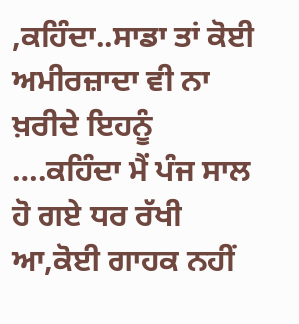,ਕਹਿੰਦਾ..ਸਾਡਾ ਤਾਂ ਕੋਈ ਅਮੀਰਜ਼ਾਦਾ ਵੀ ਨਾ ਖ਼ਰੀਦੇ ਇਹਨੂੰ ….ਕਹਿੰਦਾ ਮੈਂ ਪੰਜ ਸਾਲ ਹੋ ਗਏ ਧਰ ਰੱਖੀ ਆ,ਕੋਈ ਗਾਹਕ ਨਹੀਂ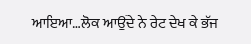ਆਇਆ…ਲੋਕ ਆਉਂਦੇ ਨੇ ਰੇਟ ਦੇਖ ਕੇ ਭੱਜ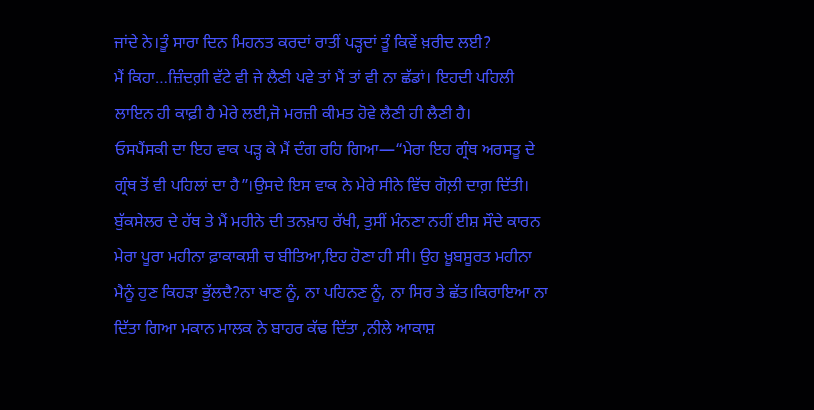ਜਾਂਦੇ ਨੇ।ਤੂੰ ਸਾਰਾ ਦਿਨ ਮਿਹਨਤ ਕਰਦਾਂ ਰਾਤੀਂ ਪੜ੍ਹਦਾਂ ਤੂੰ ਕਿਵੇਂ ਖ਼ਰੀਦ ਲਈ?
ਮੈਂ ਕਿਹਾ…ਜ਼ਿੰਦਗ਼ੀ ਵੱਟੇ ਵੀ ਜੇ ਲੈਣੀ ਪਵੇ ਤਾਂ ਮੈਂ ਤਾਂ ਵੀ ਨਾ ਛੱਡਾਂ। ਇਹਦੀ ਪਹਿਲੀ ਲਾਇਨ ਹੀ ਕਾਫ਼ੀ ਹੈ ਮੇਰੇ ਲਈ,ਜੋ ਮਰਜ਼ੀ ਕੀਮਤ ਹੋਵੇ ਲੈਣੀ ਹੀ ਲੈਣੀ ਹੈ।
ਓਸਪੈਂਸਕੀ ਦਾ ਇਹ ਵਾਕ ਪੜ੍ਹ ਕੇ ਮੈਂ ਦੰਗ ਰਹਿ ਗਿਆ—“ਮੇਰਾ ਇਹ ਗ੍ਰੰਥ ਅਰਸਤੂ ਦੇ ਗ੍ਰੰਥ ਤੋਂ ਵੀ ਪਹਿਲਾਂ ਦਾ ਹੈ”।ਉਸਦੇ ਇਸ ਵਾਕ ਨੇ ਮੇਰੇ ਸੀਨੇ ਵਿੱਚ ਗੋਲ਼ੀ ਦਾਗ਼ ਦਿੱਤੀ।
ਬੁੱਕਸੇਲਰ ਦੇ ਹੱਥ ਤੇ ਮੈਂ ਮਹੀਨੇ ਦੀ ਤਨਖ਼ਾਹ ਰੱਖੀ, ਤੁਸੀਂ ਮੰਨਣਾ ਨਹੀਂ ਈਸ਼ ਸੌਦੇ ਕਾਰਨ ਮੇਰਾ ਪੂਰਾ ਮਹੀਨਾ ਫ਼ਾਕਾਕਸ਼ੀ ਚ ਬੀਤਿਆ,ਇਹ ਹੋਣਾ ਹੀ ਸੀ। ਉਹ ਖ਼ੂਬਸੂਰਤ ਮਹੀਨਾ ਮੈਨੂੰ ਹੁਣ ਕਿਹੜਾ ਭੁੱਲਦੈ?ਨਾ ਖਾਣ ਨੂੰ, ਨਾ ਪਹਿਨਣ ਨੂੰ, ਨਾ ਸਿਰ ਤੇ ਛੱਤ।ਕਿਰਾਇਆ ਨਾ ਦਿੱਤਾ ਗਿਆ ਮਕਾਨ ਮਾਲਕ ਨੇ ਬਾਹਰ ਕੱਢ ਦਿੱਤਾ ,ਨੀਲੇ ਆਕਾਸ਼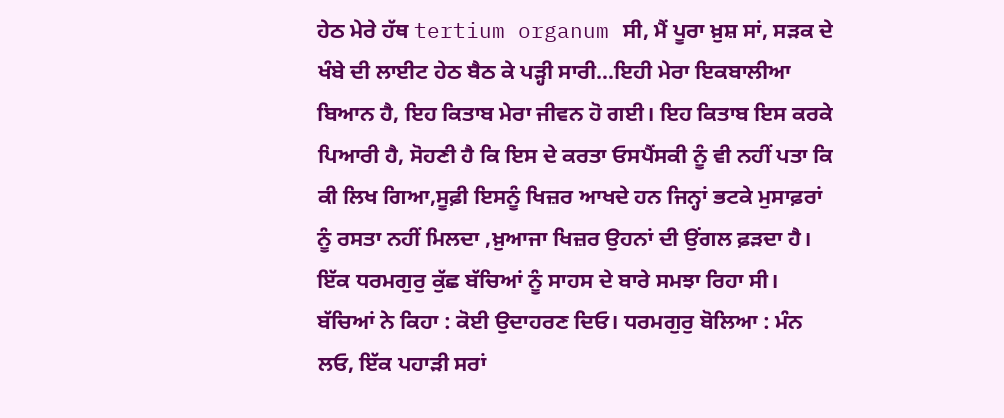ਹੇਠ ਮੇਰੇ ਹੱਥ tertium organum ਸੀ, ਮੈਂ ਪੂਰਾ ਖ਼ੁਸ਼ ਸਾਂ, ਸੜਕ ਦੇ ਖੰਬੇ ਦੀ ਲਾਈਟ ਹੇਠ ਬੈਠ ਕੇ ਪੜ੍ਹੀ ਸਾਰੀ…ਇਹੀ ਮੇਰਾ ਇਕਬਾਲੀਆ ਬਿਆਨ ਹੈ, ਇਹ ਕਿਤਾਬ ਮੇਰਾ ਜੀਵਨ ਹੋ ਗਈ। ਇਹ ਕਿਤਾਬ ਇਸ ਕਰਕੇ ਪਿਆਰੀ ਹੈ, ਸੋਹਣੀ ਹੈ ਕਿ ਇਸ ਦੇ ਕਰਤਾ ਓਸਪੈਂਸਕੀ ਨੂੰ ਵੀ ਨਹੀਂ ਪਤਾ ਕਿ ਕੀ ਲਿਖ ਗਿਆ,ਸੂਫ਼ੀ ਇਸਨੂੰ ਖਿਜ਼ਰ ਆਖਦੇ ਹਨ ਜਿਨ੍ਹਾਂ ਭਟਕੇ ਮੁਸਾਫ਼ਰਾਂ ਨੂੰ ਰਸਤਾ ਨਹੀਂ ਮਿਲਦਾ ,ਖ਼ੁਆਜਾ ਖਿਜ਼ਰ ਉਹਨਾਂ ਦੀ ਉਂਗਲ ਫ਼ੜਦਾ ਹੈ।
ਇੱਕ ਧਰਮਗੁਰੁ ਕੁੱਛ ਬੱਚਿਆਂ ਨੂੰ ਸਾਹਸ ਦੇ ਬਾਰੇ ਸਮਝਾ ਰਿਹਾ ਸੀ। ਬੱਚਿਆਂ ਨੇ ਕਿਹਾ : ਕੋਈ ਉਦਾਹਰਣ ਦਿਓ। ਧਰਮਗੁਰੁ ਬੋਲਿਆ : ਮੰਨ ਲਓ, ਇੱਕ ਪਹਾੜੀ ਸਰਾਂ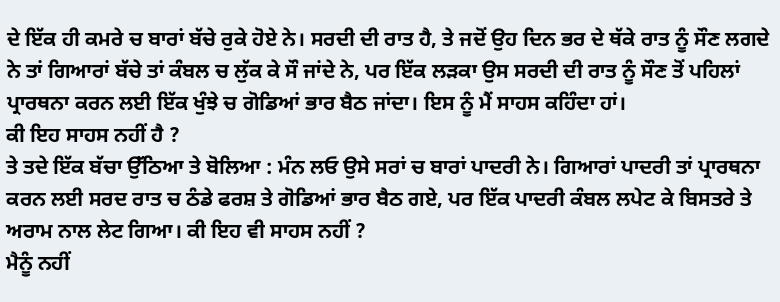ਦੇ ਇੱਕ ਹੀ ਕਮਰੇ ਚ ਬਾਰਾਂ ਬੱਚੇ ਰੁਕੇ ਹੋਏ ਨੇ। ਸਰਦੀ ਦੀ ਰਾਤ ਹੈ, ਤੇ ਜਦੋਂ ਉਹ ਦਿਨ ਭਰ ਦੇ ਥੱਕੇ ਰਾਤ ਨੂੰ ਸੌਣ ਲਗਦੇ ਨੇ ਤਾਂ ਗਿਆਰਾਂ ਬੱਚੇ ਤਾਂ ਕੰਬਲ ਚ ਲੁੱਕ ਕੇ ਸੌ ਜਾਂਦੇ ਨੇ, ਪਰ ਇੱਕ ਲੜਕਾ ਉਸ ਸਰਦੀ ਦੀ ਰਾਤ ਨੂੰ ਸੌਣ ਤੋਂ ਪਹਿਲਾਂ ਪ੍ਰਾਰਥਨਾ ਕਰਨ ਲਈ ਇੱਕ ਖੁੰਝੇ ਚ ਗੋਡਿਆਂ ਭਾਰ ਬੈਠ ਜਾਂਦਾ। ਇਸ ਨੂੰ ਮੈਂ ਸਾਹਸ ਕਹਿੰਦਾ ਹਾਂ।
ਕੀ ਇਹ ਸਾਹਸ ਨਹੀਂ ਹੈ ?
ਤੇ ਤਦੇ ਇੱਕ ਬੱਚਾ ਉੱਠਿਆ ਤੇ ਬੋਲਿਆ : ਮੰਨ ਲਓ ਉਸੇ ਸਰਾਂ ਚ ਬਾਰਾਂ ਪਾਦਰੀ ਨੇ। ਗਿਆਰਾਂ ਪਾਦਰੀ ਤਾਂ ਪ੍ਰਾਰਥਨਾ ਕਰਨ ਲਈ ਸਰਦ ਰਾਤ ਚ ਠੰਡੇ ਫਰਸ਼ ਤੇ ਗੋਡਿਆਂ ਭਾਰ ਬੈਠ ਗਏ, ਪਰ ਇੱਕ ਪਾਦਰੀ ਕੰਬਲ ਲਪੇਟ ਕੇ ਬਿਸਤਰੇ ਤੇ ਅਰਾਮ ਨਾਲ ਲੇਟ ਗਿਆ। ਕੀ ਇਹ ਵੀ ਸਾਹਸ ਨਹੀਂ ?
ਮੈਨੂੰ ਨਹੀਂ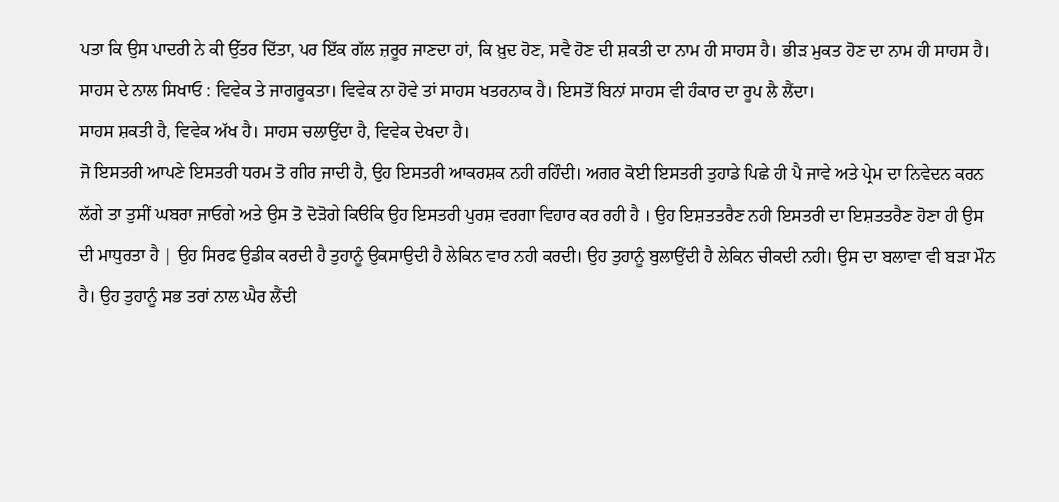ਪਤਾ ਕਿ ਉਸ ਪਾਦਰੀ ਨੇ ਕੀ ਉੱਤਰ ਦਿੱਤਾ, ਪਰ ਇੱਕ ਗੱਲ ਜ਼ਰੂਰ ਜਾਣਦਾ ਹਾਂ, ਕਿ ਖ਼ੁਦ ਹੋਣ, ਸਵੈ ਹੋਣ ਦੀ ਸ਼ਕਤੀ ਦਾ ਨਾਮ ਹੀ ਸਾਹਸ ਹੈ। ਭੀੜ ਮੁਕਤ ਹੋਣ ਦਾ ਨਾਮ ਹੀ ਸਾਹਸ ਹੈ।
ਸਾਹਸ ਦੇ ਨਾਲ ਸਿਖਾਓ : ਵਿਵੇਕ ਤੇ ਜਾਗਰੂਕਤਾ। ਵਿਵੇਕ ਨਾ ਹੋਵੇ ਤਾਂ ਸਾਹਸ ਖਤਰਨਾਕ ਹੈ। ਇਸਤੋਂ ਬਿਨਾਂ ਸਾਹਸ ਵੀ ਹੰਕਾਰ ਦਾ ਰੂਪ ਲੈ ਲੈਂਦਾ।
ਸਾਹਸ ਸ਼ਕਤੀ ਹੈ, ਵਿਵੇਕ ਅੱਖ ਹੈ। ਸਾਹਸ ਚਲਾਉਂਦਾ ਹੈ, ਵਿਵੇਕ ਦੇਖਦਾ ਹੈ।
ਜੋ ਇਸਤਰੀ ਆਪਣੇ ਇਸਤਰੀ ਧਰਮ ਤੋ ਗੀਰ ਜਾਦੀ ਹੈ, ਉਹ ਇਸਤਰੀ ਆਕਰਸ਼ਕ ਨਹੀ ਰਹਿੰਦੀ। ਅਗਰ ਕੋਈ ਇਸਤਰੀ ਤੁਹਾਡੇ ਪਿਛੇ ਹੀ ਪੈ ਜਾਵੇ ਅਤੇ ਪ੍ਰੇਮ ਦਾ ਨਿਵੇਦਨ ਕਰਨ ਲੱਗੇ ਤਾ ਤੁਸੀਂ ਘਬਰਾ ਜਾਓਗੇ ਅਤੇ ਉਸ ਤੋ ਦੋੜੋਗੇ ਕਿੳਕਿ ਉਹ ਇਸਤਰੀ ਪੁਰਸ਼ ਵਰਗਾ ਵਿਹਾਰ ਕਰ ਰਹੀ ਹੈ । ਉਹ ਇਸ਼ਤਤਰੈਣ ਨਹੀ ਇਸਤਰੀ ਦਾ ਇਸ਼ਤਤਰੈਣ ਹੋਣਾ ਹੀ ਉਸ ਦੀ ਮਾਧੁਰਤਾ ਹੈ | ਉਹ ਸਿਰਫ ਉਡੀਕ ਕਰਦੀ ਹੈ ਤੁਹਾਨੂੰ ਉਕਸਾਉਦੀ ਹੈ ਲੇਕਿਨ ਵਾਰ ਨਹੀ ਕਰਦੀ। ਉਹ ਤੁਹਾਨੂੰ ਬੁਲਾਉਂਦੀ ਹੈ ਲੇਕਿਨ ਚੀਕਦੀ ਨਹੀ। ਉਸ ਦਾ ਬਲਾਵਾ ਵੀ ਬੜਾ ਮੌਨ ਹੈ। ਉਹ ਤੁਹਾਨੂੰ ਸਭ ਤਰਾਂ ਨਾਲ ਘੈਰ ਲੈਂਦੀ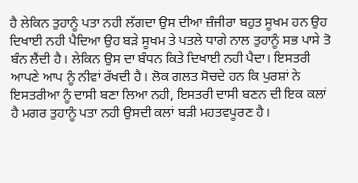ਹੈ ਲੇਕਿਨ ਤੁਹਾਨੂੰ ਪਤਾ ਨਹੀ ਲੱਗਦਾ ਉਸ ਦੀਆ ਜ਼ੰਜੀਰਾ ਬਹੁਤ ਸੂਖਮ ਹਨ ਉਹ ਦਿਖਾਈ ਨਹੀ ਪੈਦਿਆ ਉਹ ਬੜੇ ਸੂਖਮ ਤੇ ਪਤਲੇ ਧਾਗੇ ਨਾਲ ਤੁਹਾਨੂੰ ਸਭ ਪਾਸੇ ਤੋ ਬੰਨ ਲੈਂਦੀ ਹੈ। ਲੇਕਿਨ ਉਸ ਦਾ ਬੰਧਨ ਕਿਤੇ ਦਿਖਾਈ ਨਹੀ ਪੈਦਾ। ਇਸਤਰੀ ਆਪਣੇ ਆਪ ਨੂੰ ਨੀਵਾਂ ਰੱਖਦੀ ਹੈ। ਲੋਕ ਗਲਤ ਸੋਚਦੇ ਹਨ ਕਿ ਪੁਰਸ਼ਾਂ ਨੇ ਇਸਤਰੀਆ ਨੂੰ ਦਾਸੀ ਬਣਾ ਲਿਆ ਨਹੀ, ਇਸਤਰੀ ਦਾਸੀ ਬਣਨ ਦੀ ਇਕ ਕਲਾਂ ਹੈ ਮਗਰ ਤੁਹਾਨੂੰ ਪਤਾ ਨਹੀ ਉਸਦੀ ਕਲਾਂ ਬੜੀ ਮਹਤਵਪੂਰਣ ਹੈ।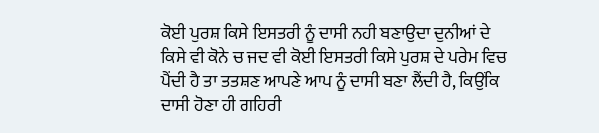ਕੋਈ ਪੁਰਸ਼ ਕਿਸੇ ਇਸਤਰੀ ਨੂੰ ਦਾਸੀ ਨਹੀ ਬਣਾਉਦਾ ਦੁਨੀਆਂ ਦੇ ਕਿਸੇ ਵੀ ਕੋਨੇ ਚ ਜਦ ਵੀ ਕੋਈ ਇਸਤਰੀ ਕਿਸੇ ਪੁਰਸ਼ ਦੇ ਪਰੇਮ ਵਿਚ ਪੈਂਦੀ ਹੈ ਤਾ ਤਤਸ਼ਣ ਆਪਣੇ ਆਪ ਨੂੰ ਦਾਸੀ ਬਣਾ ਲੈਂਦੀ ਹੈ, ਕਿਉਂਕਿ ਦਾਸੀ ਹੋਣਾ ਹੀ ਗਹਿਰੀ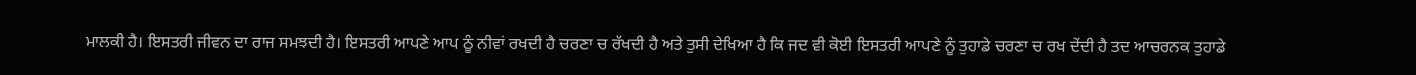ਮਾਲਕੀ ਹੈ। ਇਸਤਰੀ ਜੀਵਨ ਦਾ ਰਾਜ ਸਮਝਦੀ ਹੈ। ਇਸਤਰੀ ਆਪਣੇ ਆਪ ਠੂੰ ਨੀਵਾਂ ਰਖਦੀ ਹੈ ਚਰਣਾ ਚ ਰੱਖਦੀ ਹੈ ਅਤੇ ਤੁਸੀ ਦੇਖਿਆ ਹੈ ਕਿ ਜਦ ਵੀ ਕੋਈ ਇਸਤਰੀ ਆਪਣੇ ਨੂੰ ਤੁਹਾਡੇ ਚਰਣਾ ਚ ਰਖ ਦੇਂਦੀ ਹੈ ਤਦ ਆਚਰਨਕ ਤੁਹਾਡੇ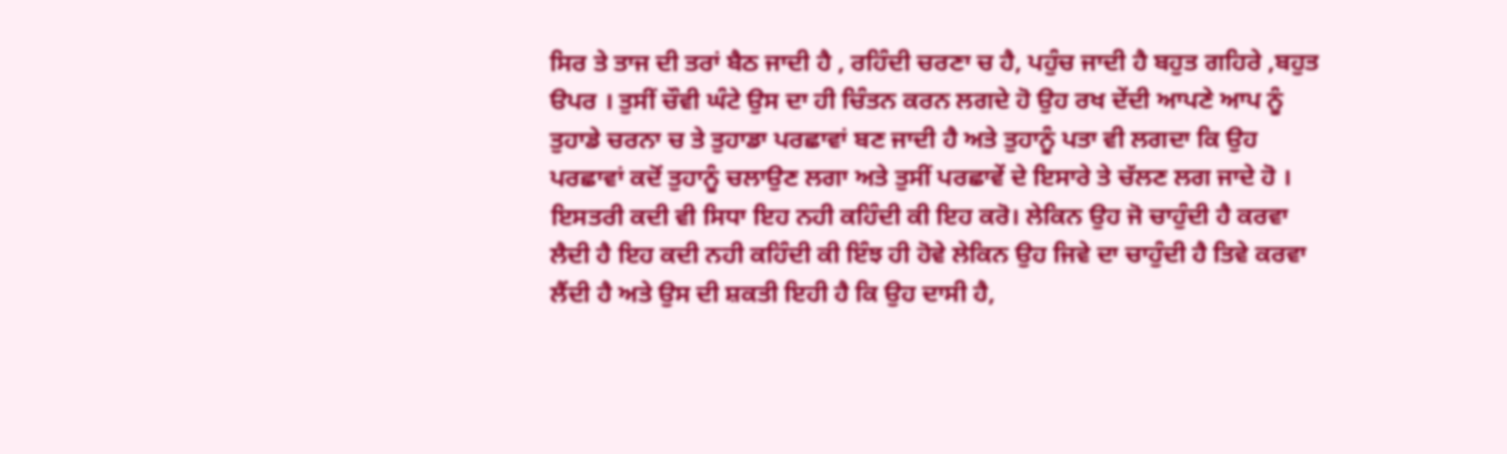ਸਿਰ ਤੇ ਤਾਜ ਦੀ ਤਰਾਂ ਬੈਠ ਜਾਦੀ ਹੈ , ਰਹਿੰਦੀ ਚਰਣਾ ਚ ਹੈ, ਪਹੁੰਚ ਜਾਦੀ ਹੈ ਬਹੁਤ ਗਹਿਰੇ ,ਬਹੁਤ ੳਪਰ । ਤੁਸੀਂ ਚੌਵੀ ਘੰਟੇ ਉਸ ਦਾ ਹੀ ਚਿੰਤਨ ਕਰਨ ਲਗਦੇ ਹੋ ਉਹ ਰਖ ਦੇਂਦੀ ਆਪਣੇ ਆਪ ਨੂੰ ਤੁਹਾਡੇ ਚਰਨਾ ਚ ਤੇ ਤੁਹਾਡਾ ਪਰਛਾਵਾਂ ਬਣ ਜਾਦੀ ਹੈ ਅਤੇ ਤੁਹਾਨੂੰ ਪਤਾ ਵੀ ਲਗਦਾ ਕਿ ਉਹ ਪਰਛਾਵਾਂ ਕਦੋਂ ਤੁਹਾਨੂੰ ਚਲਾਉਣ ਲਗਾ ਅਤੇ ਤੁਸੀਂ ਪਰਛਾਵੇਂ ਦੇ ਇਸਾਰੇ ਤੇ ਚੱਲਣ ਲਗ ਜਾਦੇ ਹੋ । ਇਸਤਰੀ ਕਦੀ ਵੀ ਸਿਧਾ ਇਹ ਨਹੀ ਕਹਿੰਦੀ ਕੀ ਇਹ ਕਰੋ। ਲੇਕਿਨ ਉਹ ਜੋ ਚਾਹੁੰਦੀ ਹੈ ਕਰਵਾ ਲੈਦੀ ਹੈ ਇਹ ਕਦੀ ਨਹੀ ਕਹਿੰਦੀ ਕੀ ਇੰਝ ਹੀ ਹੋਵੇ ਲੇਕਿਨ ਉਹ ਜਿਵੇ ਦਾ ਚਾਹੁੰਦੀ ਹੈ ਤਿਵੇ ਕਰਵਾ ਲੈਂਦੀ ਹੈ ਅਤੇ ਉਸ ਦੀ ਸ਼ਕਤੀ ਇਹੀ ਹੈ ਕਿ ਉਹ ਦਾਸੀ ਹੈ,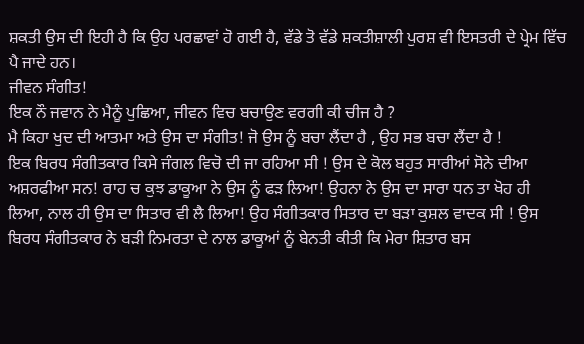ਸ਼ਕਤੀ ਉਸ ਦੀ ਇਹੀ ਹੈ ਕਿ ਉਹ ਪਰਛਾਵਾਂ ਹੋ ਗਈ ਹੈ, ਵੱਡੇ ਤੋ ਵੱਡੇ ਸ਼ਕਤੀਸ਼ਾਲੀ ਪੁਰਸ਼ ਵੀ ਇਸਤਰੀ ਦੇ ਪ੍ਰੇਮ ਵਿੱਚ ਪੈ ਜਾਦੇ ਹਨ।
ਜੀਵਨ ਸੰਗੀਤ!
ਇਕ ਨੌ ਜਵਾਨ ਨੇ ਮੈਨੂੰ ਪੁਛਿਆ, ਜੀਵਨ ਵਿਚ ਬਚਾਉਣ ਵਰਗੀ ਕੀ ਚੀਜ ਹੈ ?
ਮੈ ਕਿਹਾ ਖੁਦ ਦੀ ਆਤਮਾ ਅਤੇ ਉਸ ਦਾ ਸੰਗੀਤ! ਜੋ ਉਸ ਨੂੰ ਬਚਾ ਲੈਂਦਾ ਹੈ , ਉਹ ਸਭ ਬਚਾ ਲੈਂਦਾ ਹੈ !
ਇਕ ਬਿਰਧ ਸੰਗੀਤਕਾਰ ਕਿਸੇ ਜੰਗਲ ਵਿਚੋ ਦੀ ਜਾ ਰਹਿਆ ਸੀ ! ਉਸ ਦੇ ਕੋਲ ਬਹੁਤ ਸਾਰੀਆਂ ਸੋਨੇ ਦੀਆ ਅਸ਼ਰਫੀਆ ਸਨ! ਰਾਹ ਚ ਕੁਝ ਡਾਕੂਆ ਨੇ ਉਸ ਨੂੰ ਫੜ ਲਿਆ! ਉਹਨਾ ਨੇ ਉਸ ਦਾ ਸਾਰਾ ਧਨ ਤਾ ਖੋਹ ਹੀ ਲਿਆ, ਨਾਲ ਹੀ ਉਸ ਦਾ ਸਿਤਾਰ ਵੀ ਲੈ ਲਿਆ! ਉਹ ਸੰਗੀਤਕਾਰ ਸਿਤਾਰ ਦਾ ਬੜਾ ਕੁਸ਼ਲ ਵਾਦਕ ਸੀ ! ਉਸ ਬਿਰਧ ਸੰਗੀਤਕਾਰ ਨੇ ਬੜੀ ਨਿਮਰਤਾ ਦੇ ਨਾਲ ਡਾਕੂਆਂ ਨੂੰ ਬੇਨਤੀ ਕੀਤੀ ਕਿ ਮੇਰਾ ਸ਼ਿਤਾਰ ਬਸ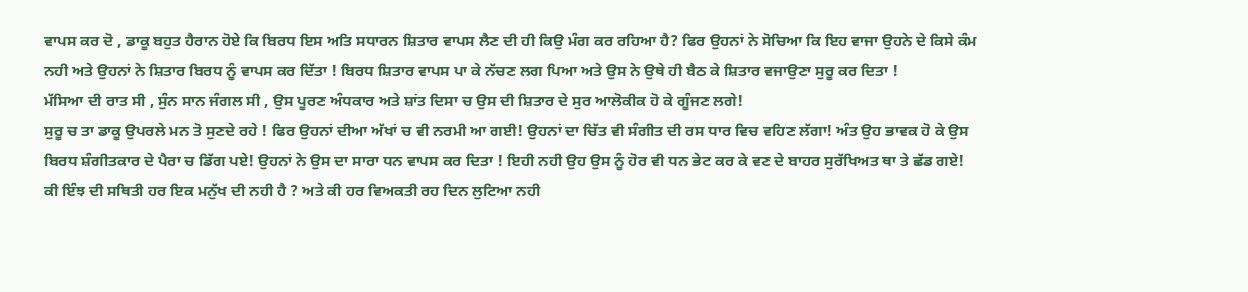ਵਾਪਸ ਕਰ ਦੋ , ਡਾਕੂ ਬਹੁਤ ਹੈਰਾਨ ਹੋਏ ਕਿ ਬਿਰਧ ਇਸ ਅਤਿ ਸਧਾਰਨ ਸ਼ਿਤਾਰ ਵਾਪਸ ਲੈਣ ਦੀ ਹੀ ਕਿਉ ਮੰਗ ਕਰ ਰਹਿਆ ਹੈ? ਫਿਰ ਉਹਨਾਂ ਨੇ ਸੋਚਿਆ ਕਿ ਇਹ ਵਾਜਾ ਉਹਨੇ ਦੇ ਕਿਸੇ ਕੰਮ ਨਹੀ ਅਤੇ ਉਹਨਾਂ ਨੇ ਸ਼ਿਤਾਰ ਬਿਰਧ ਨੂੰ ਵਾਪਸ ਕਰ ਦਿੱਤਾ ! ਬਿਰਧ ਸ਼ਿਤਾਰ ਵਾਪਸ ਪਾ ਕੇ ਨੱਚਣ ਲਗ ਪਿਆ ਅਤੇ ਉਸ ਨੇ ਉਥੇ ਹੀ ਬੈਠ ਕੇ ਸ਼ਿਤਾਰ ਵਜਾਉਣਾ ਸੁਰੂ ਕਰ ਦਿਤਾ !
ਮੱਸਿਆ ਦੀ ਰਾਤ ਸੀ , ਸੁੰਨ ਸਾਨ ਜੰਗਲ ਸੀ , ਉਸ ਪੂਰਣ ਅੰਧਕਾਰ ਅਤੇ ਸ਼ਾਂਤ ਦਿਸਾ ਚ ਉਸ ਦੀ ਸ਼ਿਤਾਰ ਦੇ ਸੁਰ ਆਲੋਕੀਕ ਹੋ ਕੇ ਗੂੰਜਣ ਲਗੇ!
ਸੁਰੂ ਚ ਤਾ ਡਾਕੂ ਉਪਰਲੇ ਮਨ ਤੋ ਸੁਣਦੇ ਰਹੇ ! ਫਿਰ ਉਹਨਾਂ ਦੀਆ ਅੱਖਾਂ ਚ ਵੀ ਨਰਮੀ ਆ ਗਈ! ਉਹਨਾਂ ਦਾ ਚਿੱਤ ਵੀ ਸੰਗੀਤ ਦੀ ਰਸ ਧਾਰ ਵਿਚ ਵਹਿਣ ਲੱਗਾ! ਅੰਤ ਉਹ ਭਾਵਕ ਹੋ ਕੇ ਉਸ ਬਿਰਧ ਸ਼ੰਗੀਤਕਾਰ ਦੇ ਪੈਰਾ ਚ ਡਿੱਗ ਪਏ! ਉਹਨਾਂ ਨੇ ਉਸ ਦਾ ਸਾਰਾ ਧਨ ਵਾਪਸ ਕਰ ਦਿਤਾ ! ਇਹੀ ਨਹੀ ਉਹ ਉਸ ਨੂੰ ਹੋਰ ਵੀ ਧਨ ਭੇਟ ਕਰ ਕੇ ਵਣ ਦੇ ਬਾਹਰ ਸੁਰੱਖਿਅਤ ਥਾ ਤੇ ਛੱਡ ਗਏ!
ਕੀ ਇੰਝ ਦੀ ਸਥਿਤੀ ਹਰ ਇਕ ਮਨੁੱਖ ਦੀ ਨਹੀ ਹੈ ? ਅਤੇ ਕੀ ਹਰ ਵਿਅਕਤੀ ਰਹ ਦਿਨ ਲੁਟਿਆ ਨਹੀ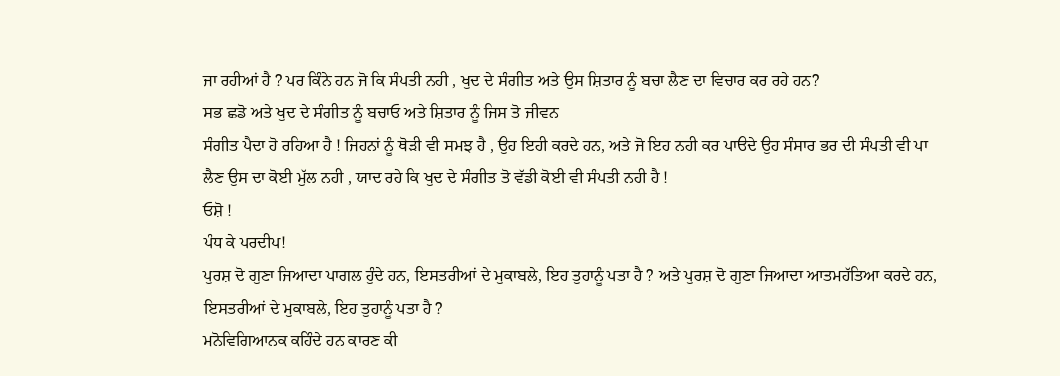ਜਾ ਰਹੀਆਂ ਹੈ ? ਪਰ ਕਿੰਨੇ ਹਨ ਜੋ ਕਿ ਸੰਪਤੀ ਨਹੀ , ਖੁਦ ਦੇ ਸੰਗੀਤ ਅਤੇ ਉਸ ਸ਼ਿਤਾਰ ਨੂੰ ਬਚਾ ਲੈਣ ਦਾ ਵਿਚਾਰ ਕਰ ਰਹੇ ਹਨ?
ਸਭ ਛਡੋ ਅਤੇ ਖੁਦ ਦੇ ਸੰਗੀਤ ਨੂੰ ਬਚਾਓ ਅਤੇ ਸ਼ਿਤਾਰ ਨੂੰ ਜਿਸ ਤੋ ਜੀਵਨ
ਸੰਗੀਤ ਪੈਦਾ ਹੋ ਰਹਿਆ ਹੈ ! ਜਿਹਨਾਂ ਨੂੰ ਥੋੜੀ ਵੀ ਸਮਝ ਹੈ , ਉਹ ਇਹੀ ਕਰਦੇ ਹਨ, ਅਤੇ ਜੋ ਇਹ ਨਹੀ ਕਰ ਪਾੳਦੇ ਉਹ ਸੰਸਾਰ ਭਰ ਦੀ ਸੰਪਤੀ ਵੀ ਪਾ ਲੈਣ ਉਸ ਦਾ ਕੋਈ ਮੁੱਲ ਨਹੀ , ਯਾਦ ਰਹੇ ਕਿ ਖੁਦ ਦੇ ਸੰਗੀਤ ਤੋ ਵੱਡੀ ਕੋਈ ਵੀ ਸੰਪਤੀ ਨਹੀ ਹੈ !
ਓਸ਼ੋ !
ਪੰਧ ਕੇ ਪਰਦੀਪ!
ਪੁਰਸ਼ ਦੋ ਗੁਣਾ ਜਿਆਦਾ ਪਾਗਲ ਹੁੰਦੇ ਹਨ, ਇਸਤਰੀਆਂ ਦੇ ਮੁਕਾਬਲੇ, ਇਹ ਤੁਹਾਨੂੰ ਪਤਾ ਹੈ ? ਅਤੇ ਪੁਰਸ਼ ਦੋ ਗੁਣਾ ਜਿਆਦਾ ਆਤਮਹੱਤਿਆ ਕਰਦੇ ਹਨ, ਇਸਤਰੀਆਂ ਦੇ ਮੁਕਾਬਲੇ, ਇਹ ਤੁਹਾਨੂੰ ਪਤਾ ਹੈ ?
ਮਨੋਵਿਗਿਆਨਕ ਕਹਿੰਦੇ ਹਨ ਕਾਰਣ ਕੀ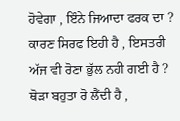ਹੋਵੇਗਾ , ਇੰਨੇ ਜਿਆਦਾ ਫਰਕ ਦਾ ? ਕਾਰਣ ਸਿਰਫ ਇਹੀ ਹੈ , ਇਸਤਰੀ ਅੱਜ ਵੀ ਰੋਣਾ ਭੁੱਲ ਨਹੀ ਗਈ ਹੈ ? ਥੋੜਾ ਬਹੁਤਾ ਰੋ ਲੈਂਦੀ ਹੈ ,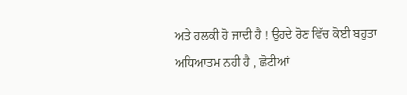ਅਤੇ ਹਲਕੀ ਹੋ ਜਾਦੀ ਹੈ ! ਉਹਦੇ ਰੋਣ ਵਿੱਚ ਕੋਈ ਬਹੁਤਾ ਅਧਿਆਤਮ ਨਹੀ ਹੈ , ਛੋਟੀਆਂ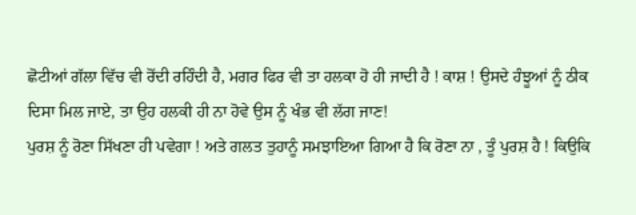ਛੋਟੀਆਂ ਗੱਲਾ ਵਿੱਚ ਵੀ ਰੋਂਦੀ ਰਹਿੰਦੀ ਹੈ, ਮਗਰ ਫਿਰ ਵੀ ਤਾ ਹਲਕਾ ਹੋ ਹੀ ਜਾਦੀ ਹੈ ! ਕਾਸ਼ ! ਉਸਦੇ ਹੰਝੂਆਂ ਨੂੰ ਠੀਕ ਦਿਸਾ ਮਿਲ ਜਾਏ, ਤਾ ਉਹ ਹਲਕੀ ਹੀ ਨਾ ਹੋਵੇ ਉਸ ਨੂੰ ਖੰਭ ਵੀ ਲੱਗ ਜਾਣ!
ਪੁਰਸ਼ ਨੂੰ ਰੋਣਾ ਸਿੱਖਣਾ ਹੀ ਪਵੇਗਾ ! ਅਤੇ ਗਲਤ ਤੁਹਾਨੂੰ ਸਮਝਾਇਆ ਗਿਆ ਹੈ ਕਿ ਰੋਣਾ ਨਾ , ਤੂੰ ਪੁਰਸ਼ ਹੈ ! ਕਿਉਕਿ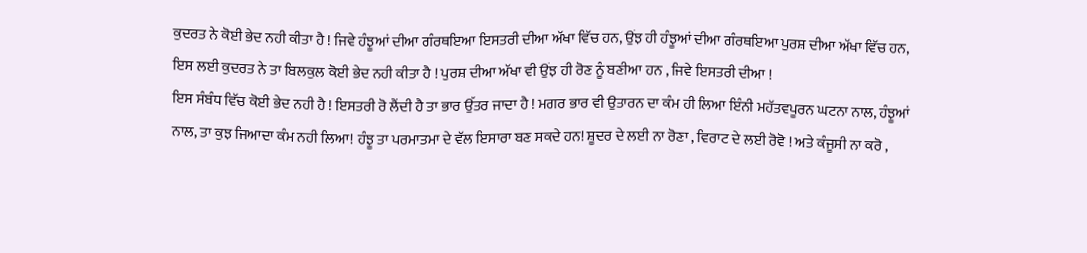ਕੁਦਰਤ ਨੇ ਕੋਈ ਭੇਦ ਨਹੀ ਕੀਤਾ ਹੈ ! ਜਿਵੇ ਹੰਝੂਆਂ ਦੀਆ ਗੰਰਥਇਆ ਇਸਤਰੀ ਦੀਆ ਅੱਖਾ ਵਿੱਚ ਹਨ, ਉਂਝ ਹੀ ਹੰਝੂਆਂ ਦੀਆ ਗੰਰਥਇਆ ਪੁਰਸ਼ ਦੀਆ ਅੱਖਾ ਵਿੱਚ ਹਨ, ਇਸ ਲਈ ਕੁਦਰਤ ਨੇ ਤਾ ਬਿਲਕੁਲ ਕੋਈ ਭੇਦ ਨਹੀ ਕੀਤਾ ਹੈ ! ਪੁਰਸ਼ ਦੀਆ ਅੱਖਾ ਵੀ ਉਂਝ ਹੀ ਰੋਣ ਨੂੰ ਬਣੀਆ ਹਨ , ਜਿਵੇ ਇਸਤਰੀ ਦੀਆ !
ਇਸ ਸੰਬੰਧ ਵਿੱਚ ਕੋਈ ਭੇਦ ਨਹੀ ਹੈ ! ਇਸਤਰੀ ਰੋ ਲੈਂਦੀ ਹੈ ਤਾ ਭਾਰ ਉੱਤਰ ਜਾਦਾ ਹੈ ! ਮਗਰ ਭਾਰ ਵੀ ਉਤਾਰਨ ਦਾ ਕੰਮ ਹੀ ਲਿਆ ਇੰਨੀ ਮਹੱਤਵਪੂਰਨ ਘਟਨਾ ਨਾਲ, ਹੰਝੂਆਂ ਨਾਲ, ਤਾ ਕੁਝ ਜਿਆਦਾ ਕੰਮ ਨਹੀ ਲਿਆ! ਹੰਝੂ ਤਾ ਪਰਮਾਤਮਾ ਦੇ ਵੱਲ ਇਸਾਰਾ ਬਣ ਸਕਦੇ ਹਨ! ਸ਼ੂਦਰ ਦੇ ਲਈ ਨਾ ਰੋਣਾ , ਵਿਰਾਟ ਦੇ ਲਈ ਰੋਵੋ ! ਅਤੇ ਕੰਜੂਸੀ ਨਾ ਕਰੋ ,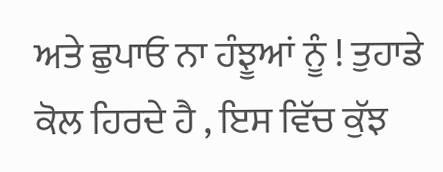ਅਤੇ ਛੁਪਾਓ ਨਾ ਹੰਝੂਆਂ ਨੂੰ ! ਤੁਹਾਡੇ ਕੋਲ ਹਿਰਦੇ ਹੈ , ਇਸ ਵਿੱਚ ਕੁੱਝ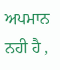ਅਪਮਾਨ ਨਹੀ ਹੈ ,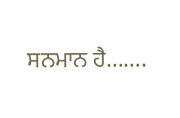ਸਨਮਾਨ ਹੈ…….